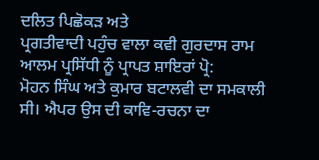ਦਲਿਤ ਪਿਛੋਕੜ ਅਤੇ
ਪ੍ਰਗਤੀਵਾਦੀ ਪਹੁੰਚ ਵਾਲਾ ਕਵੀ ਗੁਰਦਾਸ ਰਾਮ ਆਲਮ ਪ੍ਰਸਿੱਧੀ ਨੂੰ ਪ੍ਰਾਪਤ ਸ਼ਾਇਰਾਂ ਪ੍ਰੋ:
ਮੋਹਨ ਸਿੰਘ ਅਤੇ ਕੁਮਾਰ ਬਟਾਲਵੀ ਦਾ ਸਮਕਾਲੀ ਸੀ। ਐਪਰ ਉਸ ਦੀ ਕਾਵਿ-ਰਚਨਾ ਦਾ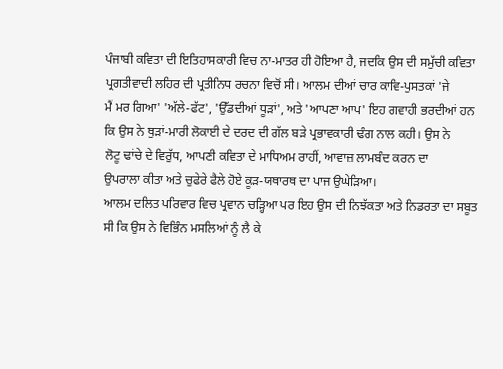ਪੰਜਾਬੀ ਕਵਿਤਾ ਦੀ ਇਤਿਹਾਸਕਾਰੀ ਵਿਚ ਨਾ-ਮਾਤਰ ਹੀ ਹੋਇਆ ਹੈ, ਜਦਕਿ ਉਸ ਦੀ ਸਮੁੱਚੀ ਕਵਿਤਾ
ਪ੍ਰਗਤੀਵਾਦੀ ਲਹਿਰ ਦੀ ਪ੍ਰਤੀਨਿਧ ਰਚਨਾ ਵਿਚੋਂ ਸੀ। ਆਲਮ ਦੀਆਂ ਚਾਰ ਕਾਵਿ-ਪੁਸਤਕਾਂ 'ਜੇ
ਮੈਂ ਮਰ ਗਿਆ' 'ਅੱਲੇ-ਫੱਟ', 'ਉੱਡਦੀਆਂ ਧੂੜਾਂ', ਅਤੇ 'ਆਪਣਾ ਆਪ' ਇਹ ਗਵਾਹੀ ਭਰਦੀਆਂ ਹਨ
ਕਿ ਉਸ ਨੇ ਥੁੜਾਂ-ਮਾਰੀ ਲੋਕਾਈ ਦੇ ਦਰਦ ਦੀ ਗੱਲ ਬੜੇ ਪ੍ਰਭਾਵਕਾਰੀ ਢੰਗ ਨਾਲ ਕਹੀ। ਉਸ ਨੇ
ਲੋਟੂ ਢਾਂਚੇ ਦੇ ਵਿਰੁੱਧ, ਆਪਣੀ ਕਵਿਤਾ ਦੇ ਮਾਧਿਅਮ ਰਾਹੀਂ, ਆਵਾਜ਼ ਲਾਮਬੰਦ ਕਰਨ ਦਾ
ਉਪਰਾਲਾ ਕੀਤਾ ਅਤੇ ਚੁਫੇਰੇ ਫੈਲੇ ਹੋਏ ਕੂੜ-ਯਥਾਰਥ ਦਾ ਪਾਜ ਉਘੇੜਿਆ।
ਆਲਮ ਦਲਿਤ ਪਰਿਵਾਰ ਵਿਚ ਪ੍ਰਵਾਨ ਚੜ੍ਹਿਆ ਪਰ ਇਹ ਉਸ ਦੀ ਨਿਝੱਕਤਾ ਅਤੇ ਨਿਡਰਤਾ ਦਾ ਸਬੂਤ
ਸੀ ਕਿ ਉਸ ਨੇ ਵਿਭਿੰਨ ਮਸਲਿਆਂ ਨੂੰ ਲੈ ਕੇ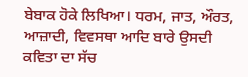ਬੇਬਾਕ ਹੋਕੇ ਲਿਖਿਆ। ਧਰਮ, ਜਾਤ, ਔਰਤ,
ਆਜ਼ਾਦੀ, ਵਿਵਸਥਾ ਆਦਿ ਬਾਰੇ ਉਸਦੀ ਕਵਿਤਾ ਦਾ ਸੱਚ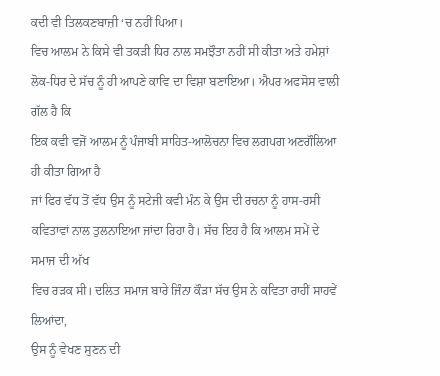ਕਦੀ ਵੀ ਤਿਲਕਣਬਾਜ਼ੀ ‘ਚ ਨਹੀਂ ਪਿਆ।
ਵਿਚ ਆਲਮ ਨੇ ਕਿਸੇ ਵੀ ਤਕੜੀ ਧਿਰ ਨਾਲ ਸਮਝੌਤਾ ਨਹੀਂ ਸੀ ਕੀਤਾ ਅਤੇ ਹਮੇਸ਼ਾਂ
ਲੋਕ-ਧਿਰ ਦੇ ਸੱਚ ਨੂੰ ਹੀ ਆਪਣੇ ਕਾਵਿ ਦਾ ਵਿਸ਼ਾ ਬਣਾਇਆ। ਐਪਰ ਅਫਸੋਸ ਵਾਲੀ ਗੱਲ ਹੈ ਕਿ
ਇਕ ਕਵੀ ਵਜੋਂ ਆਲਮ ਨੂੰ ਪੰਜਾਬੀ ਸਾਹਿਤ-ਆਲੋਚਨਾ ਵਿਚ ਲਗਪਗ ਅਣਗੌਲਿਆ ਹੀ ਕੀਤਾ ਗਿਆ ਹੈ
ਜਾਂ ਫਿਰ ਵੱਧ ਤੋਂ ਵੱਧ ਉਸ ਨੂੰ ਸਟੇਜੀ ਕਵੀ ਮੰਨ ਕੇ ਉਸ ਦੀ ਰਚਨਾ ਨੂੰ ਹਾਸ-ਰਸੀ
ਕਵਿਤਾਵਾਂ ਨਾਲ ਤੁਲਨਾਇਆ ਜਾਂਦਾ ਰਿਹਾ ਹੈ। ਸੱਚ ਇਹ ਹੈ ਕਿ ਆਲਮ ਸਮੇਂ ਦੇ ਸਮਾਜ ਦੀ ਅੱਖ
ਵਿਚ ਰੜਕ ਸੀ। ਦਲਿਤ ਸਮਾਜ ਬਾਰੇ ਜਿੰਨਾ ਕੌੜਾ ਸੱਚ ਉਸ ਨੇ ਕਵਿਤਾ ਰਾਹੀਂ ਸਾਹਵੇਂ ਲਿਆਂਦਾ,
ਉਸ ਨੂੰ ਵੇਖਣ ਸੁਣਨ ਦੀ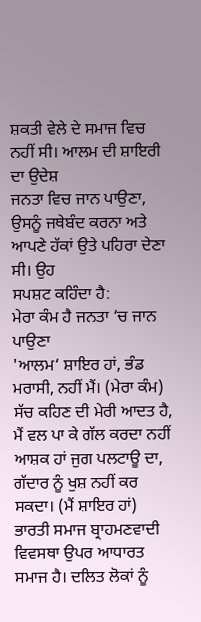ਸ਼ਕਤੀ ਵੇਲੇ ਦੇ ਸਮਾਜ ਵਿਚ ਨਹੀਂ ਸੀ। ਆਲਮ ਦੀ ਸ਼ਾਇਰੀ ਦਾ ਉਦੇਸ਼
ਜਨਤਾ ਵਿਚ ਜਾਨ ਪਾਉਣਾ, ਉਸਨੂੰ ਜਥੇਬੰਦ ਕਰਨਾ ਅਤੇ ਆਪਣੇ ਹੱਕਾਂ ਉਤੇ ਪਹਿਰਾ ਦੇਣਾ ਸੀ। ਉਹ
ਸਪਸ਼ਟ ਕਹਿੰਦਾ ਹੈ:
ਮੇਰਾ ਕੰਮ ਹੈ ਜਨਤਾ ‘ਚ ਜਾਨ ਪਾਉਣਾ
'ਆਲਮ‘ ਸ਼ਾਇਰ ਹਾਂ, ਭੰਡ ਮਰਾਸੀ, ਨਹੀਂ ਮੈਂ। (ਮੇਰਾ ਕੰਮ)
ਸੱਚ ਕਹਿਣ ਦੀ ਮੇਰੀ ਆਦਤ ਹੈ, ਮੈਂ ਵਲ ਪਾ ਕੇ ਗੱਲ ਕਰਦਾ ਨਹੀਂ
ਆਸ਼ਕ ਹਾਂ ਜੁਗ ਪਲਟਾਊ ਦਾ, ਗੱਦਾਰ ਨੂੰ ਖੁਸ਼ ਨਹੀਂ ਕਰ ਸਕਦਾ। (ਮੈਂ ਸ਼ਾਇਰ ਹਾਂ)
ਭਾਰਤੀ ਸਮਾਜ ਬ੍ਰਾਹਮਣਵਾਦੀ ਵਿਵਸਥਾ ਉਪਰ ਆਧਾਰਤ ਸਮਾਜ ਹੈ। ਦਲਿਤ ਲੋਕਾਂ ਨੂੰ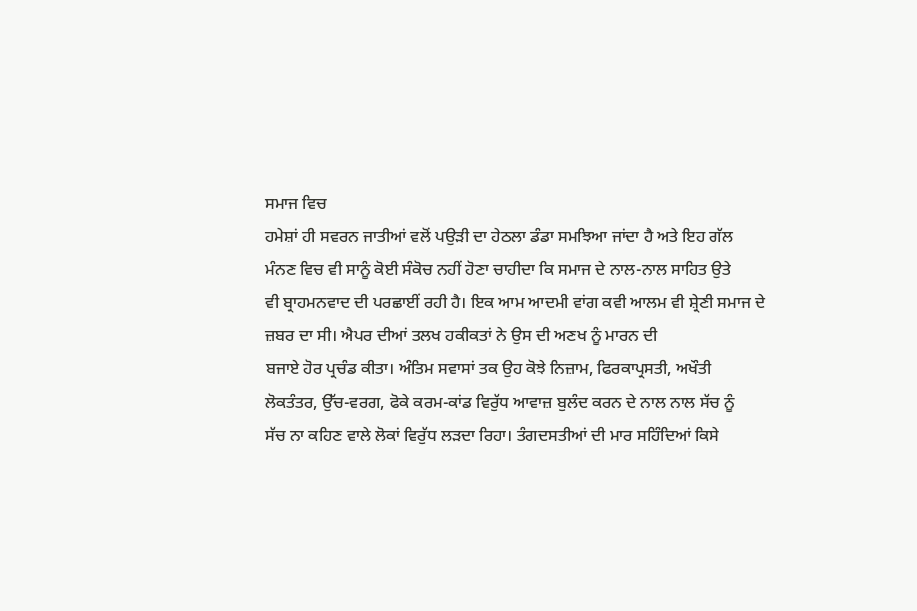ਸਮਾਜ ਵਿਚ
ਹਮੇਸ਼ਾਂ ਹੀ ਸਵਰਨ ਜਾਤੀਆਂ ਵਲੋਂ ਪਉੜੀ ਦਾ ਹੇਠਲਾ ਡੰਡਾ ਸਮਝਿਆ ਜਾਂਦਾ ਹੈ ਅਤੇ ਇਹ ਗੱਲ
ਮੰਨਣ ਵਿਚ ਵੀ ਸਾਨੂੰ ਕੋਈ ਸੰਕੋਚ ਨਹੀਂ ਹੋਣਾ ਚਾਹੀਦਾ ਕਿ ਸਮਾਜ ਦੇ ਨਾਲ-ਨਾਲ ਸਾਹਿਤ ਉਤੇ
ਵੀ ਬ੍ਰਾਹਮਨਵਾਦ ਦੀ ਪਰਛਾਈਂ ਰਹੀ ਹੈ। ਇਕ ਆਮ ਆਦਮੀ ਵਾਂਗ ਕਵੀ ਆਲਮ ਵੀ ਸ਼੍ਰੇਣੀ ਸਮਾਜ ਦੇ
ਜ਼ਬਰ ਦਾ ਸੀ। ਐਪਰ ਦੀਆਂ ਤਲਖ ਹਕੀਕਤਾਂ ਨੇ ਉਸ ਦੀ ਅਣਖ ਨੂੰ ਮਾਰਨ ਦੀ
ਬਜਾਏ ਹੋਰ ਪ੍ਰਚੰਡ ਕੀਤਾ। ਅੰਤਿਮ ਸਵਾਸਾਂ ਤਕ ਉਹ ਕੋਝੇ ਨਿਜ਼ਾਮ, ਫਿਰਕਾਪ੍ਰਸਤੀ, ਅਖੌਤੀ
ਲੋਕਤੰਤਰ, ਉੱਚ-ਵਰਗ, ਫੋਕੇ ਕਰਮ-ਕਾਂਡ ਵਿਰੁੱਧ ਆਵਾਜ਼ ਬੁਲੰਦ ਕਰਨ ਦੇ ਨਾਲ ਨਾਲ ਸੱਚ ਨੂੰ
ਸੱਚ ਨਾ ਕਹਿਣ ਵਾਲੇ ਲੋਕਾਂ ਵਿਰੁੱਧ ਲੜਦਾ ਰਿਹਾ। ਤੰਗਦਸਤੀਆਂ ਦੀ ਮਾਰ ਸਹਿੰਦਿਆਂ ਕਿਸੇ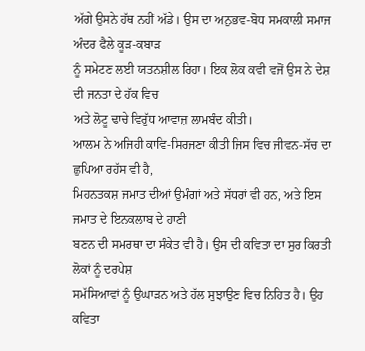ਅੱਗੇ ਉਸਨੇ ਹੱਥ ਨਹੀਂ ਅੱਡੇ। ਉਸ ਦਾ ਅਨੁਭਵ-ਬੋਧ ਸਮਕਾਲੀ ਸਮਾਜ ਅੰਦਰ ਫੈਲੇ ਕੂੜ-ਕਬਾੜ
ਨੂੰ ਸਮੇਟਣ ਲਈ ਯਤਨਸ਼ੀਲ ਰਿਹਾ। ਇਕ ਲੋਕ ਕਵੀ ਵਜੋਂ ਉਸ ਨੇ ਦੇਸ਼ ਦੀ ਜਨਤਾ ਦੇ ਹੱਕ ਵਿਚ
ਅਤੇ ਲੋਟੂ ਢਾਚੇ ਵਿਰੁੱਧ ਆਵਾਜ਼ ਲਾਮਬੰਦ ਕੀਤੀ।
ਆਲਮ ਨੇ ਅਜਿਹੀ ਕਾਵਿ-ਸਿਰਜਣਾ ਕੀਤੀ ਜਿਸ ਵਿਚ ਜੀਵਨ-ਸੱਚ ਦਾ ਛੁਪਿਆ ਰਹੱਸ ਵੀ ਹੈ,
ਮਿਹਨਤਕਸ਼ ਜਮਾਤ ਦੀਆਂ ਉਮੰਗਾਂ ਅਤੇ ਸੱਧਰਾਂ ਵੀ ਹਨ, ਅਤੇ ਇਸ ਜਮਾਤ ਦੇ ਇਨਕਲਾਬ ਦੇ ਹਾਣੀ
ਬਣਨ ਦੀ ਸਮਰਥਾ ਦਾ ਸੰਕੇਤ ਵੀ ਹੈ। ਉਸ ਦੀ ਕਵਿਤਾ ਦਾ ਸੁਰ ਕਿਰਤੀ ਲੋਕਾਂ ਨੂੰ ਦਰਪੇਸ਼
ਸਮੱਸਿਆਵਾਂ ਨੂੰ ਉਘਾੜਨ ਅਤੇ ਹੱਲ ਸੁਝਾਉਣ ਵਿਚ ਨਿਹਿਤ ਹੈ। ਉਹ ਕਵਿਤਾ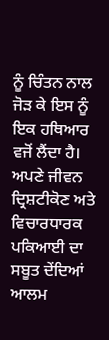ਨੂੰ ਚਿੰਤਨ ਨਾਲ
ਜੋੜ ਕੇ ਇਸ ਨੂੰ ਇਕ ਹਥਿਆਰ ਵਜੋਂ ਲੈਂਦਾ ਹੈ। ਅਪਣੇ ਜੀਵਨ ਦ੍ਰਿਸ਼ਟੀਕੋਣ ਅਤੇ ਵਿਚਾਰਧਾਰਕ
ਪਕਿਆਈ ਦਾ ਸਬੂਤ ਦੇਂਦਿਆਂ ਆਲਮ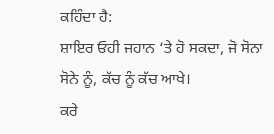ਕਹਿੰਦਾ ਹੈ:
ਸ਼ਾਇਰ ਓਹੀ ਜਹਾਨ ‘ਤੇ ਹੋ ਸਕਦਾ, ਜੋ ਸੋਨਾ ਸੋਨੇ ਨੂੰ, ਕੱਚ ਨੂੰ ਕੱਚ ਆਖੇ।
ਕਰੇ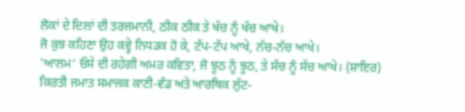ਲੋਕਾਂ ਦੇ ਦਿਲਾਂ ਦੀ ਤਰਜਮਾਨੀ, ਠੀਕ ਠੀਕ ਤੇ ਖੱਚ ਨੂੰ ਖੱਚ ਆਖੇ।
ਜੋ ਕੁਝ ਕਹਿਣਾ ਉਹ ਕਵ੍ਹੇ ਨਿਧੜਕ ਹੋ ਕੇ, ਟੱਪ-ਟੱਪ ਆਖੇ, ਨੱਚ-ਨੱਚ ਆਖੇ।
'ਆਲਮ‘ ਓਸੇ ਦੀ ਰਹੇਗੀ ਅਮਰ ਕਵਿਤਾ, ਜੋ ਝੂਠ ਨੂੰ ਝੂਠ, ਤੇ ਸੱਚ ਨੂੰ ਸੱਚ ਆਖੇ। (ਸ਼ਾਇਰ)
ਕਿਰਤੀ ਜਮਾਤ ਸਮਾਜਕ ਕਾਣੀ-ਵੰਡ ਅਤੇ ਆਰਥਿਕ ਲੁੱਟ-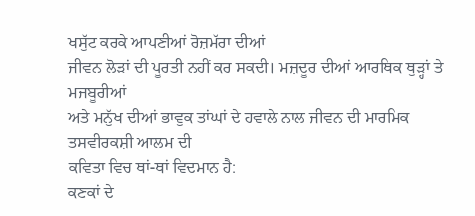ਖਸੁੱਟ ਕਰਕੇ ਆਪਣੀਆਂ ਰੋਜ਼ਮੱਰਾ ਦੀਆਂ
ਜੀਵਨ ਲੋੜਾਂ ਦੀ ਪੂਰਤੀ ਨਹੀਂ ਕਰ ਸਕਦੀ। ਮਜ਼ਦੂਰ ਦੀਆਂ ਆਰਥਿਕ ਥੁੜ੍ਹਾਂ ਤੇ ਮਜਬੂਰੀਆਂ
ਅਤੇ ਮਨੁੱਖ ਦੀਆਂ ਭਾਵੁਕ ਤਾਂਘਾਂ ਦੇ ਹਵਾਲੇ ਨਾਲ ਜੀਵਨ ਦੀ ਮਾਰਮਿਕ ਤਸਵੀਰਕਸ਼ੀ ਆਲਮ ਦੀ
ਕਵਿਤਾ ਵਿਚ ਥਾਂ-ਥਾਂ ਵਿਦਮਾਨ ਹੈ:
ਕਣਕਾਂ ਦੇ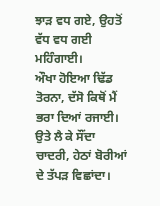ਝਾੜ ਵਧ ਗਏ, ਉਹਤੋਂ ਵੱਧ ਵਧ ਗਈ ਮਹਿੰਗਾਈ।
ਔਖਾ ਹੋਇਆ ਢਿੱਡ ਤੋਰਨਾ, ਦੱਸੋ ਕਿਥੋਂ ਮੈਂ ਭਰਾ ਦਿਆਂ ਰਜਾਈ।
ਉਤੇ ਲੈ ਕੇ ਸੌਂਦਾ ਚਾਦਰੀ, ਹੇਠਾਂ ਬੋਰੀਆਂ ਦੇ ਤੱਪੜ ਵਿਛਾਂਦਾ।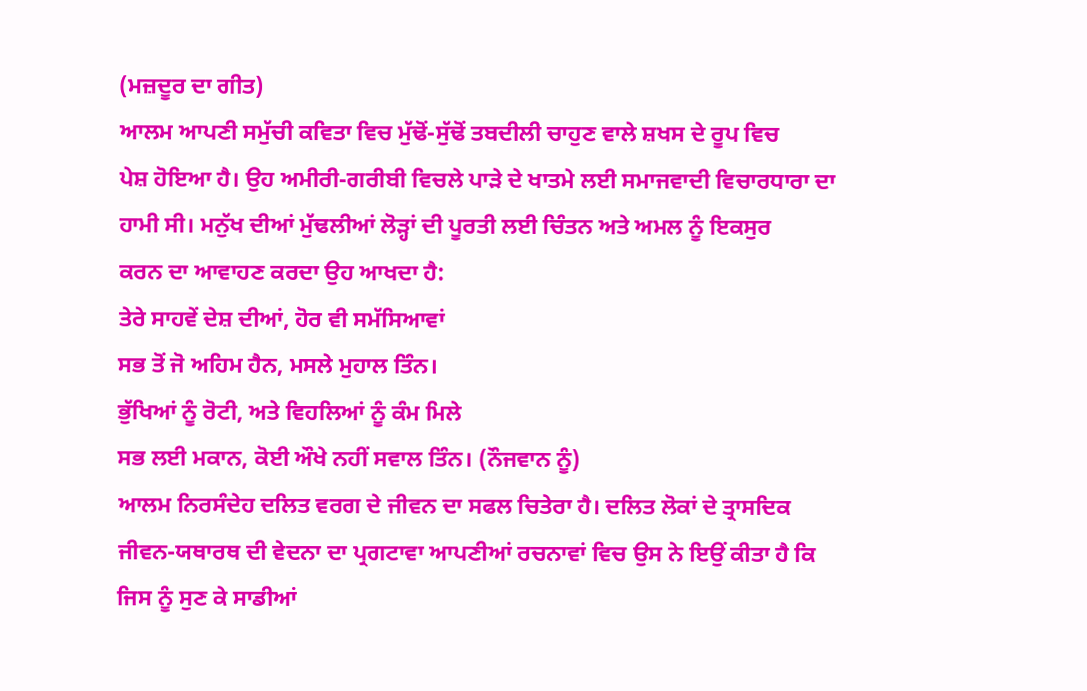(ਮਜ਼ਦੂਰ ਦਾ ਗੀਤ)
ਆਲਮ ਆਪਣੀ ਸਮੁੱਚੀ ਕਵਿਤਾ ਵਿਚ ਮੁੱਢੋਂ-ਸੁੱਢੋਂ ਤਬਦੀਲੀ ਚਾਹੁਣ ਵਾਲੇ ਸ਼ਖਸ ਦੇ ਰੂਪ ਵਿਚ
ਪੇਸ਼ ਹੋਇਆ ਹੈ। ਉਹ ਅਮੀਰੀ-ਗਰੀਬੀ ਵਿਚਲੇ ਪਾੜੇ ਦੇ ਖਾਤਮੇ ਲਈ ਸਮਾਜਵਾਦੀ ਵਿਚਾਰਧਾਰਾ ਦਾ
ਹਾਮੀ ਸੀ। ਮਨੁੱਖ ਦੀਆਂ ਮੁੱਢਲੀਆਂ ਲੋੜ੍ਹਾਂ ਦੀ ਪੂਰਤੀ ਲਈ ਚਿੰਤਨ ਅਤੇ ਅਮਲ ਨੂੰ ਇਕਸੁਰ
ਕਰਨ ਦਾ ਆਵਾਹਣ ਕਰਦਾ ਉਹ ਆਖਦਾ ਹੈ:
ਤੇਰੇ ਸਾਹਵੇਂ ਦੇਸ਼ ਦੀਆਂ, ਹੋਰ ਵੀ ਸਮੱਸਿਆਵਾਂ
ਸਭ ਤੋਂ ਜੋ ਅਹਿਮ ਹੈਨ, ਮਸਲੇ ਮੁਹਾਲ ਤਿੰਨ।
ਭੁੱਖਿਆਂ ਨੂੰ ਰੋਟੀ, ਅਤੇ ਵਿਹਲਿਆਂ ਨੂੰ ਕੰਮ ਮਿਲੇ
ਸਭ ਲਈ ਮਕਾਨ, ਕੋਈ ਔਖੇ ਨਹੀਂ ਸਵਾਲ ਤਿੰਨ। (ਨੌਜਵਾਨ ਨੂੰ)
ਆਲਮ ਨਿਰਸੰਦੇਹ ਦਲਿਤ ਵਰਗ ਦੇ ਜੀਵਨ ਦਾ ਸਫਲ ਚਿਤੇਰਾ ਹੈ। ਦਲਿਤ ਲੋਕਾਂ ਦੇ ਤ੍ਰਾਸਦਿਕ
ਜੀਵਨ-ਯਥਾਰਥ ਦੀ ਵੇਦਨਾ ਦਾ ਪ੍ਰਗਟਾਵਾ ਆਪਣੀਆਂ ਰਚਨਾਵਾਂ ਵਿਚ ਉਸ ਨੇ ਇਉਂ ਕੀਤਾ ਹੈ ਕਿ
ਜਿਸ ਨੂੰ ਸੁਣ ਕੇ ਸਾਡੀਆਂ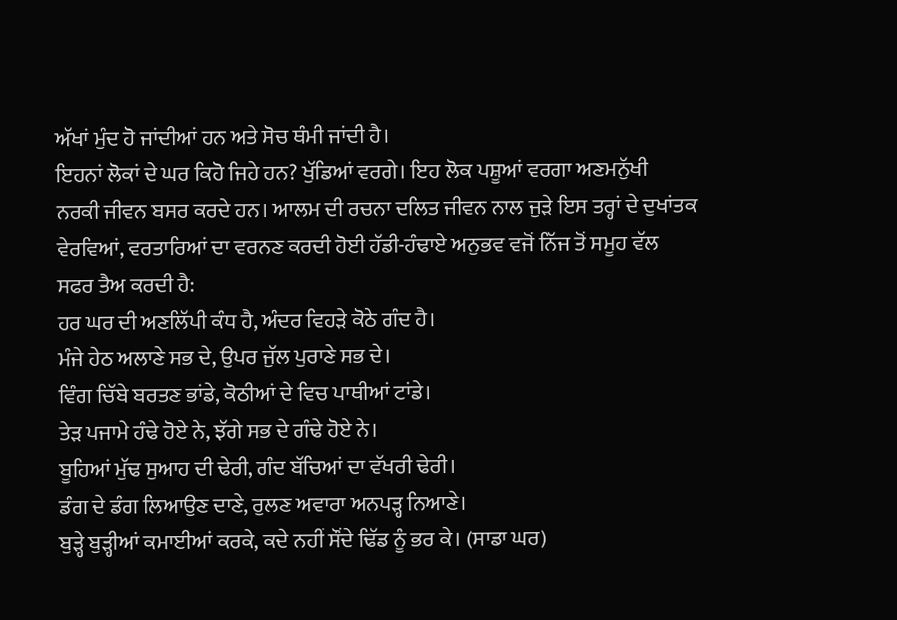ਅੱਖਾਂ ਮੁੰਦ ਹੋ ਜਾਂਦੀਆਂ ਹਨ ਅਤੇ ਸੋਚ ਥੰਮੀ ਜਾਂਦੀ ਹੈ।
ਇਹਨਾਂ ਲੋਕਾਂ ਦੇ ਘਰ ਕਿਹੋ ਜਿਹੇ ਹਨ? ਖੁੱਡਿਆਂ ਵਰਗੇ। ਇਹ ਲੋਕ ਪਸ਼ੂਆਂ ਵਰਗਾ ਅਣਮਨੁੱਖੀ
ਨਰਕੀ ਜੀਵਨ ਬਸਰ ਕਰਦੇ ਹਨ। ਆਲਮ ਦੀ ਰਚਨਾ ਦਲਿਤ ਜੀਵਨ ਨਾਲ ਜੁੜੇ ਇਸ ਤਰ੍ਹਾਂ ਦੇ ਦੁਖਾਂਤਕ
ਵੇਰਵਿਆਂ, ਵਰਤਾਰਿਆਂ ਦਾ ਵਰਨਣ ਕਰਦੀ ਹੋਈ ਹੱਡੀ-ਹੰਢਾਏ ਅਨੁਭਵ ਵਜੋਂ ਨਿੱਜ ਤੋਂ ਸਮੂਹ ਵੱਲ
ਸਫਰ ਤੈਅ ਕਰਦੀ ਹੈ:
ਹਰ ਘਰ ਦੀ ਅਣਲਿੱਪੀ ਕੰਧ ਹੈ, ਅੰਦਰ ਵਿਹੜੇ ਕੋਠੇ ਗੰਦ ਹੈ।
ਮੰਜੇ ਹੇਠ ਅਲਾਣੇ ਸਭ ਦੇ, ਉਪਰ ਜੁੱਲ ਪੁਰਾਣੇ ਸਭ ਦੇ।
ਵਿੰਗ ਚਿੱਬੇ ਬਰਤਣ ਭਾਂਡੇ, ਕੋਠੀਆਂ ਦੇ ਵਿਚ ਪਾਥੀਆਂ ਟਾਂਡੇ।
ਤੇੜ ਪਜਾਮੇ ਹੰਢੇ ਹੋਏ ਨੇ, ਝੱਗੇ ਸਭ ਦੇ ਗੰਢੇ ਹੋਏ ਨੇ।
ਬੂਹਿਆਂ ਮੁੱਢ ਸੁਆਹ ਦੀ ਢੇਰੀ, ਗੰਦ ਬੱਚਿਆਂ ਦਾ ਵੱਖਰੀ ਢੇਰੀ।
ਡੰਗ ਦੇ ਡੰਗ ਲਿਆਉਣ ਦਾਣੇ, ਰੁਲਣ ਅਵਾਰਾ ਅਨਪੜ੍ਹ ਨਿਆਣੇ।
ਬੁੜ੍ਹੇ ਬੁੜ੍ਹੀਆਂ ਕਮਾਈਆਂ ਕਰਕੇ, ਕਦੇ ਨਹੀਂ ਸੌਂਦੇ ਢਿੱਡ ਨੂੰ ਭਰ ਕੇ। (ਸਾਡਾ ਘਰ)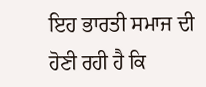ਇਹ ਭਾਰਤੀ ਸਮਾਜ ਦੀ ਹੋਣੀ ਰਹੀ ਹੈ ਕਿ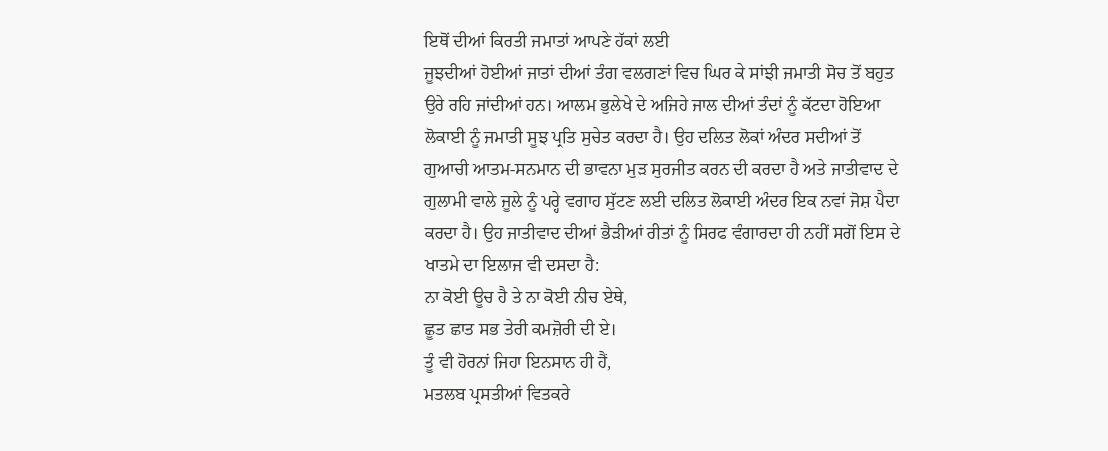ਇਥੋਂ ਦੀਆਂ ਕਿਰਤੀ ਜਮਾਤਾਂ ਆਪਣੇ ਹੱਕਾਂ ਲਈ
ਜੂਝਦੀਆਂ ਹੋਈਆਂ ਜਾਤਾਂ ਦੀਆਂ ਤੰਗ ਵਲਗਣਾਂ ਵਿਚ ਘਿਰ ਕੇ ਸਾਂਝੀ ਜਮਾਤੀ ਸੋਚ ਤੋਂ ਬਹੁਤ
ਉਰੇ ਰਹਿ ਜਾਂਦੀਆਂ ਹਨ। ਆਲਮ ਭੁਲੇਖੇ ਦੇ ਅਜਿਹੇ ਜਾਲ ਦੀਆਂ ਤੰਦਾਂ ਨੂੰ ਕੱਟਦਾ ਹੋਇਆ
ਲੋਕਾਈ ਨੂੰ ਜਮਾਤੀ ਸੂਝ ਪ੍ਰਤਿ ਸੁਚੇਤ ਕਰਦਾ ਹੈ। ਉਹ ਦਲਿਤ ਲੋਕਾਂ ਅੰਦਰ ਸਦੀਆਂ ਤੋਂ
ਗੁਆਚੀ ਆਤਮ-ਸਨਮਾਨ ਦੀ ਭਾਵਨਾ ਮੁੜ ਸੁਰਜੀਤ ਕਰਨ ਦੀ ਕਰਦਾ ਹੈ ਅਤੇ ਜਾਤੀਵਾਦ ਦੇ
ਗੁਲਾਮੀ ਵਾਲੇ ਜੂਲੇ ਨੂੰ ਪਰ੍ਹੇ ਵਗਾਹ ਸੁੱਟਣ ਲਈ ਦਲਿਤ ਲੋਕਾਈ ਅੰਦਰ ਇਕ ਨਵਾਂ ਜੋਸ਼ ਪੈਦਾ
ਕਰਦਾ ਹੈ। ਉਹ ਜਾਤੀਵਾਦ ਦੀਆਂ ਭੈੜੀਆਂ ਰੀਤਾਂ ਨੂੰ ਸਿਰਫ ਵੰਗਾਰਦਾ ਹੀ ਨਹੀਂ ਸਗੋਂ ਇਸ ਦੇ
ਖਾਤਮੇ ਦਾ ਇਲਾਜ ਵੀ ਦਸਦਾ ਹੈ:
ਨਾ ਕੋਈ ਊਚ ਹੈ ਤੇ ਨਾ ਕੋਈ ਨੀਚ ਏਥੇ,
ਛੂਤ ਛਾਤ ਸਭ ਤੇਰੀ ਕਮਜ਼ੋਰੀ ਦੀ ਏ।
ਤੂੰ ਵੀ ਹੋਰਨਾਂ ਜਿਹਾ ਇਨਸਾਨ ਹੀ ਹੈਂ,
ਮਤਲਬ ਪ੍ਰਸਤੀਆਂ ਵਿਤਕਰੇ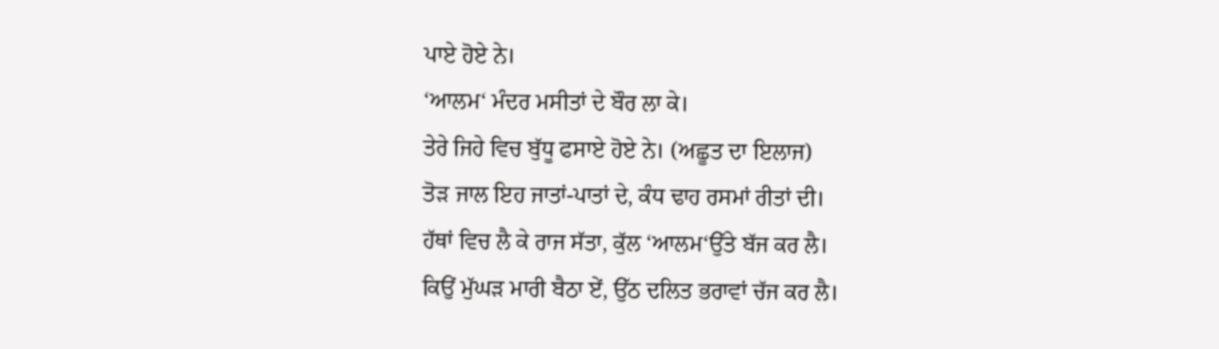ਪਾਏ ਹੋਏ ਨੇ।
‘ਆਲਮ‘ ਮੰਦਰ ਮਸੀਤਾਂ ਦੇ ਬੌਰ ਲਾ ਕੇ।
ਤੇਰੇ ਜਿਹੇ ਵਿਚ ਬੁੱਧੂ ਫਸਾਏ ਹੋਏ ਨੇ। (ਅਛੂਤ ਦਾ ਇਲਾਜ)
ਤੋੜ ਜਾਲ ਇਹ ਜਾਤਾਂ-ਪਾਤਾਂ ਦੇ, ਕੰਧ ਢਾਹ ਰਸਮਾਂ ਰੀਤਾਂ ਦੀ।
ਹੱਥਾਂ ਵਿਚ ਲੈ ਕੇ ਰਾਜ ਸੱਤਾ, ਕੁੱਲ ‘ਆਲਮ‘ਉੱਤੇ ਬੱਜ ਕਰ ਲੈ।
ਕਿਉਂ ਮੁੱਘੜ ਮਾਰੀ ਬੈਠਾ ਏਂ, ਉੱਠ ਦਲਿਤ ਭਰਾਵਾਂ ਚੱਜ ਕਰ ਲੈ।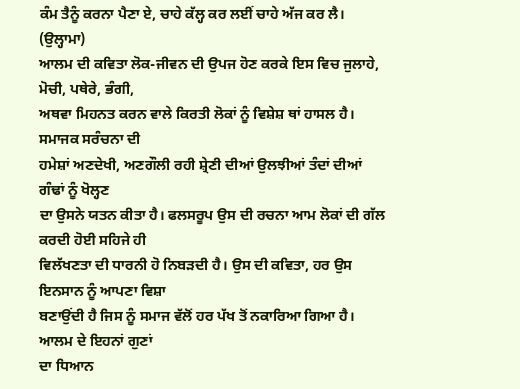ਕੰਮ ਤੈਨੂੰ ਕਰਨਾ ਪੈਣਾ ਏ, ਚਾਹੇ ਕੱਲ੍ਹ ਕਰ ਲਈਂ ਚਾਹੇ ਅੱਜ ਕਰ ਲੈ। (ਉਲ੍ਹਾਮਾ)
ਆਲਮ ਦੀ ਕਵਿਤਾ ਲੋਕ-ਜੀਵਨ ਦੀ ਉਪਜ ਹੋਣ ਕਰਕੇ ਇਸ ਵਿਚ ਜੁਲਾਹੇ, ਮੋਚੀ, ਪਥੇਰੇ, ਭੰਗੀ,
ਅਥਵਾ ਮਿਹਨਤ ਕਰਨ ਵਾਲੇ ਕਿਰਤੀ ਲੋਕਾਂ ਨੂੰ ਵਿਸ਼ੇਸ਼ ਥਾਂ ਹਾਸਲ ਹੈ। ਸਮਾਜਕ ਸਰੰਚਨਾ ਦੀ
ਹਮੇਸ਼ਾਂ ਅਣਦੇਖੀ, ਅਣਗੌਲੀ ਰਹੀ ਸ਼੍ਰੇਣੀ ਦੀਆਂ ਉਲਝੀਆਂ ਤੰਦਾਂ ਦੀਆਂ ਗੰਢਾਂ ਨੂੰ ਖੋਲ੍ਹਣ
ਦਾ ਉਸਨੇ ਯਤਨ ਕੀਤਾ ਹੈ। ਫਲਸਰੂਪ ਉਸ ਦੀ ਰਚਨਾ ਆਮ ਲੋਕਾਂ ਦੀ ਗੱਲ ਕਰਦੀ ਹੋਈ ਸਹਿਜੇ ਹੀ
ਵਿਲੱਖਣਤਾ ਦੀ ਧਾਰਨੀ ਹੋ ਨਿਬੜਦੀ ਹੈ। ਉਸ ਦੀ ਕਵਿਤਾ, ਹਰ ਉਸ ਇਨਸਾਨ ਨੂੰ ਆਪਣਾ ਵਿਸ਼ਾ
ਬਣਾਉਂਦੀ ਹੈ ਜਿਸ ਨੂੰ ਸਮਾਜ ਵੱਲੋਂ ਹਰ ਪੱਖ ਤੋਂ ਨਕਾਰਿਆ ਗਿਆ ਹੈ। ਆਲਮ ਦੇ ਇਹਨਾਂ ਗੁਣਾਂ
ਦਾ ਧਿਆਨ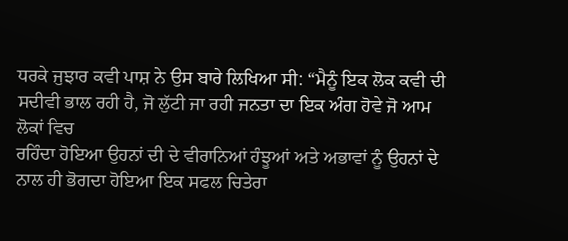ਧਰਕੇ ਜੁਝਾਰ ਕਵੀ ਪਾਸ਼ ਨੇ ਉਸ ਬਾਰੇ ਲਿਖਿਆ ਸੀ: “ਮੈਨੂੰ ਇਕ ਲੋਕ ਕਵੀ ਦੀ
ਸਦੀਵੀ ਭਾਲ ਰਹੀ ਹੈ, ਜੋ ਲੁੱਟੀ ਜਾ ਰਹੀ ਜਨਤਾ ਦਾ ਇਕ ਅੰਗ ਹੋਵੇ ਜੋ ਆਮ ਲੋਕਾਂ ਵਿਚ
ਰਹਿੰਦਾ ਹੋਇਆ ਉਹਨਾਂ ਦੀ ਦੇ ਵੀਰਾਨਿਆਂ ਹੰਝੂਆਂ ਅਤੇ ਅਭਾਵਾਂ ਨੂੰ ਉਹਨਾਂ ਦੇ
ਨਾਲ ਹੀ ਭੋਗਦਾ ਹੋਇਆ ਇਕ ਸਫਲ ਚਿਤੇਰਾ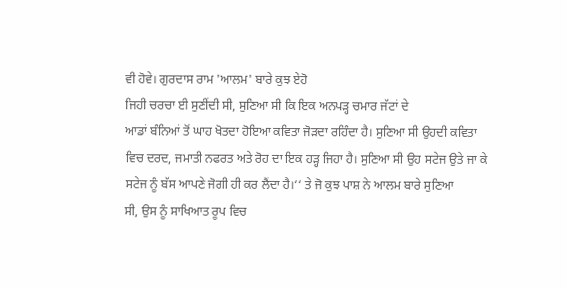ਵੀ ਹੋਵੇ। ਗੁਰਦਾਸ ਰਾਮ 'ਆਲਮ' ਬਾਰੇ ਕੁਝ ਏਹੋ
ਜਿਹੀ ਚਰਚਾ ਈ ਸੁਣੀਂਦੀ ਸੀ, ਸੁਣਿਆ ਸੀ ਕਿ ਇਕ ਅਨਪੜ੍ਹ ਚਮਾਰ ਜੱਟਾਂ ਦੇ
ਆਡਾਂ ਬੰਨਿਆਂ ਤੋਂ ਘਾਹ ਖੋਤਦਾ ਹੋਇਆ ਕਵਿਤਾ ਜੋੜਦਾ ਰਹਿੰਦਾ ਹੈ। ਸੁਣਿਆ ਸੀ ਉਹਦੀ ਕਵਿਤਾ
ਵਿਚ ਦਰਦ, ਜਮਾਤੀ ਨਫਰਤ ਅਤੇ ਰੋਹ ਦਾ ਇਕ ਹੜ੍ਹ ਜਿਹਾ ਹੈ। ਸੁਣਿਆ ਸੀ ਉਹ ਸਟੇਜ ਉਤੇ ਜਾ ਕੇ
ਸਟੇਜ ਨੂੰ ਬੱਸ ਆਪਣੇ ਜੋਗੀ ਹੀ ਕਰ ਲੈਂਦਾ ਹੈ।‘‘ ਤੇ ਜੋ ਕੁਝ ਪਾਸ਼ ਨੇ ਆਲਮ ਬਾਰੇ ਸੁਣਿਆ
ਸੀ, ਉਸ ਨੂੰ ਸਾਖਿਆਤ ਰੂਪ ਵਿਚ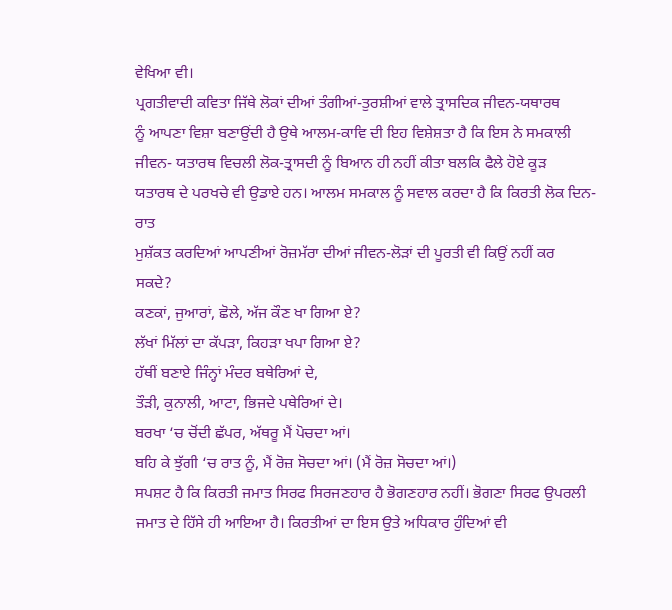ਵੇਖਿਆ ਵੀ।
ਪ੍ਰਗਤੀਵਾਦੀ ਕਵਿਤਾ ਜਿੱਥੇ ਲੋਕਾਂ ਦੀਆਂ ਤੰਗੀਆਂ-ਤੁਰਸ਼ੀਆਂ ਵਾਲੇ ਤ੍ਰਾਸਦਿਕ ਜੀਵਨ-ਯਥਾਰਥ
ਨੂੰ ਆਪਣਾ ਵਿਸ਼ਾ ਬਣਾਉਂਦੀ ਹੈ ਉਥੇ ਆਲਮ-ਕਾਵਿ ਦੀ ਇਹ ਵਿਸ਼ੇਸ਼ਤਾ ਹੈ ਕਿ ਇਸ ਨੇ ਸਮਕਾਲੀ
ਜੀਵਨ- ਯਤਾਰਥ ਵਿਚਲੀ ਲੋਕ-ਤ੍ਰਾਸਦੀ ਨੂੰ ਬਿਆਨ ਹੀ ਨਹੀਂ ਕੀਤਾ ਬਲਕਿ ਫੈਲੇ ਹੋਏ ਕੂੜ
ਯਤਾਰਥ ਦੇ ਪਰਖਚੇ ਵੀ ਉਡਾਏ ਹਨ। ਆਲਮ ਸਮਕਾਲ ਨੂੰ ਸਵਾਲ ਕਰਦਾ ਹੈ ਕਿ ਕਿਰਤੀ ਲੋਕ ਦਿਨ-ਰਾਤ
ਮੁਸ਼ੱਕਤ ਕਰਦਿਆਂ ਆਪਣੀਆਂ ਰੋਜ਼ਮੱਰਾ ਦੀਆਂ ਜੀਵਨ-ਲੋੜਾਂ ਦੀ ਪੂਰਤੀ ਵੀ ਕਿਉਂ ਨਹੀਂ ਕਰ
ਸਕਦੇ?
ਕਣਕਾਂ, ਜੁਆਰਾਂ, ਛੋਲੇ, ਅੱਜ ਕੌਣ ਖਾ ਗਿਆ ਏ?
ਲੱਖਾਂ ਮਿੱਲਾਂ ਦਾ ਕੱਪੜਾ, ਕਿਹੜਾ ਖਪਾ ਗਿਆ ਏ?
ਹੱਥੀਂ ਬਣਾਏ ਜਿੰਨ੍ਹਾਂ ਮੰਦਰ ਬਥੇਰਿਆਂ ਦੇ,
ਤੌੜੀ, ਕੁਨਾਲੀ, ਆਟਾ, ਭਿਜਦੇ ਪਥੇਰਿਆਂ ਦੇ।
ਬਰਖਾ ‘ਚ ਚੋਂਦੀ ਛੱਪਰ, ਅੱਥਰੂ ਮੈਂ ਪੋਚਦਾ ਆਂ।
ਬਹਿ ਕੇ ਝੁੱਗੀ ‘ਚ ਰਾਤ ਨੂੰ, ਮੈਂ ਰੋਜ਼ ਸੋਚਦਾ ਆਂ। (ਮੈਂ ਰੋਜ਼ ਸੋਚਦਾ ਆਂ।)
ਸਪਸ਼ਟ ਹੈ ਕਿ ਕਿਰਤੀ ਜਮਾਤ ਸਿਰਫ ਸਿਰਜਣਹਾਰ ਹੈ ਭੋਗਣਹਾਰ ਨਹੀਂ। ਭੋਗਣਾ ਸਿਰਫ ਉਪਰਲੀ
ਜਮਾਤ ਦੇ ਹਿੱਸੇ ਹੀ ਆਇਆ ਹੈ। ਕਿਰਤੀਆਂ ਦਾ ਇਸ ਉਤੇ ਅਧਿਕਾਰ ਹੁੰਦਿਆਂ ਵੀ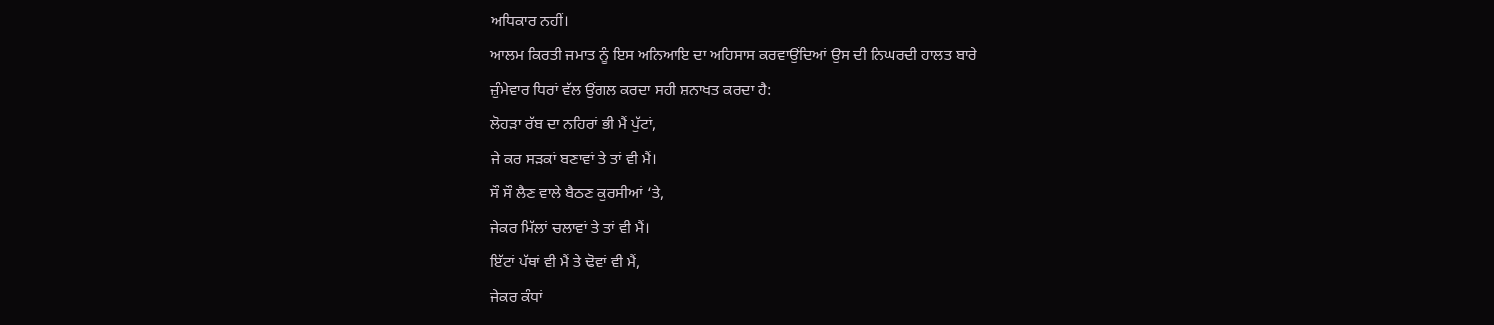ਅਧਿਕਾਰ ਨਹੀਂ।
ਆਲਮ ਕਿਰਤੀ ਜਮਾਤ ਨੂੰ ਇਸ ਅਨਿਆਇ ਦਾ ਅਹਿਸਾਸ ਕਰਵਾਉਂਦਿਆਂ ਉਸ ਦੀ ਨਿਘਰਦੀ ਹਾਲਤ ਬਾਰੇ
ਜ਼ੁੰਮੇਵਾਰ ਧਿਰਾਂ ਵੱਲ ਉਂਗਲ ਕਰਦਾ ਸਹੀ ਸ਼ਨਾਖਤ ਕਰਦਾ ਹੈ:
ਲੋਹੜਾ ਰੱਬ ਦਾ ਨਹਿਰਾਂ ਭੀ ਮੈਂ ਪੁੱਟਾਂ,
ਜੇ ਕਰ ਸੜਕਾਂ ਬਣਾਵਾਂ ਤੇ ਤਾਂ ਵੀ ਮੈਂ।
ਸੌ ਸੌ ਲੈਣ ਵਾਲੇ ਬੈਠਣ ਕੁਰਸੀਆਂ ‘ਤੇ,
ਜੇਕਰ ਮਿੱਲਾਂ ਚਲਾਵਾਂ ਤੇ ਤਾਂ ਵੀ ਮੈਂ।
ਇੱਟਾਂ ਪੱਥਾਂ ਵੀ ਮੈਂ ਤੇ ਢੋਵਾਂ ਵੀ ਮੈਂ,
ਜੇਕਰ ਕੰਧਾਂ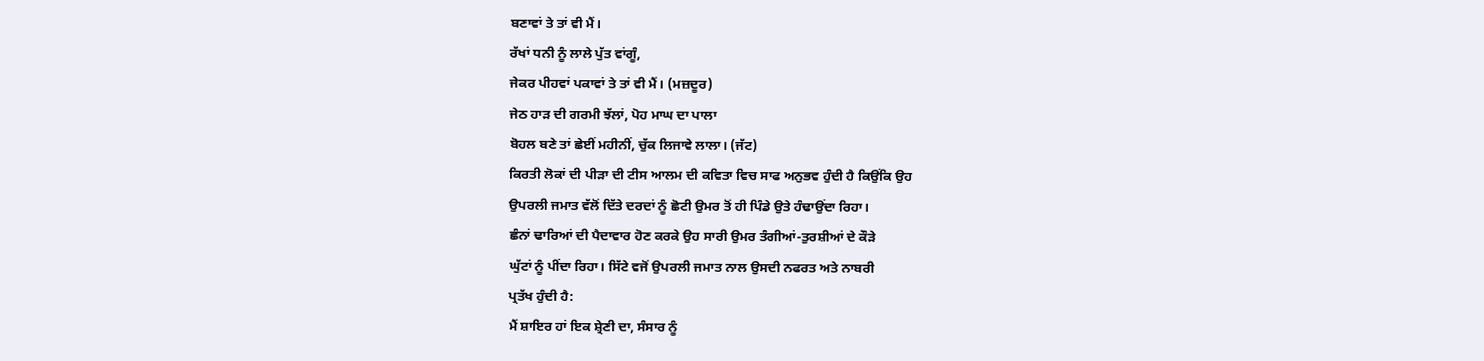ਬਣਾਵਾਂ ਤੇ ਤਾਂ ਵੀ ਮੈਂ।
ਰੱਖਾਂ ਧਨੀ ਨੂੰ ਲਾਲੇ ਪੁੱਤ ਵਾਂਗੂੰ,
ਜੇਕਰ ਪੀਹਵਾਂ ਪਕਾਵਾਂ ਤੇ ਤਾਂ ਵੀ ਮੈਂ। (ਮਜ਼ਦੂਰ)
ਜੇਠ ਹਾੜ ਦੀ ਗਰਮੀ ਝੱਲਾਂ, ਪੋਹ ਮਾਘ ਦਾ ਪਾਲਾ
ਬੋਹਲ ਬਣੇ ਤਾਂ ਛੇਈਂ ਮਹੀਨੀਂ, ਚੁੱਕ ਲਿਜਾਵੇ ਲਾਲਾ। (ਜੱਟ)
ਕਿਰਤੀ ਲੋਕਾਂ ਦੀ ਪੀੜਾ ਦੀ ਟੀਸ ਆਲਮ ਦੀ ਕਵਿਤਾ ਵਿਚ ਸਾਫ ਅਨੁਭਵ ਹੁੰਦੀ ਹੈ ਕਿਉਂਕਿ ਉਹ
ਉਪਰਲੀ ਜਮਾਤ ਵੱਲੋਂ ਦਿੱਤੇ ਦਰਦਾਂ ਨੂੰ ਛੋਟੀ ਉਮਰ ਤੋਂ ਹੀ ਪਿੰਡੇ ਉਤੇ ਹੰਢਾਉਂਦਾ ਰਿਹਾ।
ਛੰਨਾਂ ਢਾਰਿਆਂ ਦੀ ਪੈਦਾਵਾਰ ਹੋਣ ਕਰਕੇ ਉਹ ਸਾਰੀ ਉਮਰ ਤੰਗੀਆਂ-ਤੁਰਸ਼ੀਆਂ ਦੇ ਕੌੜੇ
ਘੁੱਟਾਂ ਨੂੰ ਪੀਂਦਾ ਰਿਹਾ। ਸਿੱਟੇ ਵਜੋਂ ਉਪਰਲੀ ਜਮਾਤ ਨਾਲ ਉਸਦੀ ਨਫਰਤ ਅਤੇ ਨਾਬਰੀ
ਪ੍ਰਤੱਖ ਹੁੰਦੀ ਹੈ:
ਮੈਂ ਸ਼ਾਇਰ ਹਾਂ ਇਕ ਸ਼੍ਰੇਣੀ ਦਾ, ਸੰਸਾਰ ਨੂੰ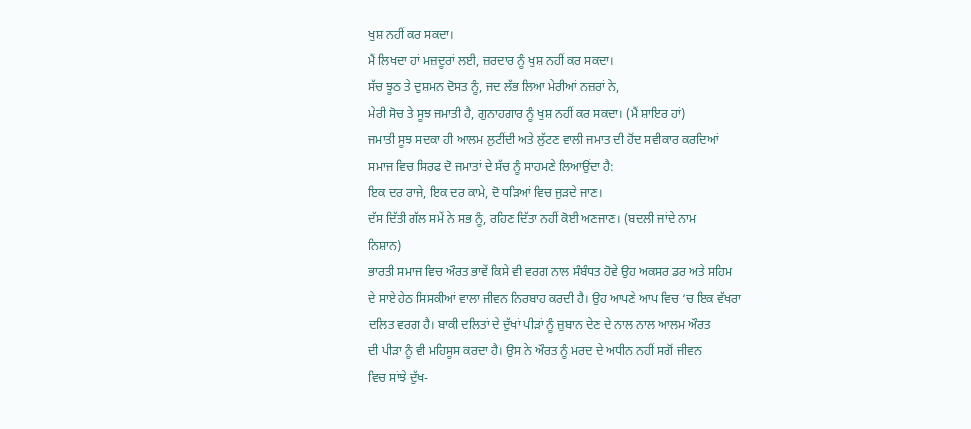ਖੁਸ਼ ਨਹੀਂ ਕਰ ਸਕਦਾ।
ਮੈਂ ਲਿਖਦਾ ਹਾਂ ਮਜ਼ਦੂਰਾਂ ਲਈ, ਜ਼ਰਦਾਰ ਨੂੰ ਖੁਸ਼ ਨਹੀਂ ਕਰ ਸਕਦਾ।
ਸੱਚ ਝੂਠ ਤੇ ਦੁਸ਼ਮਨ ਦੋਸਤ ਨੂੰ, ਜਦ ਲੱਭ ਲਿਆ ਮੇਰੀਆਂ ਨਜ਼ਰਾਂ ਨੇ,
ਮੇਰੀ ਸੋਚ ਤੇ ਸੂਝ ਜਮਾਤੀ ਹੈ, ਗੁਨਾਹਗਾਰ ਨੂੰ ਖੁਸ਼ ਨਹੀਂ ਕਰ ਸਕਦਾ। (ਮੈਂ ਸ਼ਾਇਰ ਹਾਂ)
ਜਮਾਤੀ ਸੂਝ ਸਦਕਾ ਹੀ ਆਲਮ ਲੁਟੀਂਦੀ ਅਤੇ ਲੁੱਟਣ ਵਾਲੀ ਜਮਾਤ ਦੀ ਹੋਂਦ ਸਵੀਕਾਰ ਕਰਦਿਆਂ
ਸਮਾਜ ਵਿਚ ਸਿਰਫ ਦੋ ਜਮਾਤਾਂ ਦੇ ਸੱਚ ਨੂੰ ਸਾਹਮਣੇ ਲਿਆਉਂਦਾ ਹੈ:
ਇਕ ਦਰ ਰਾਜੇ, ਇਕ ਦਰ ਕਾਮੇ, ਦੋ ਧੜਿਆਂ ਵਿਚ ਜੁੜਦੇ ਜਾਣ।
ਦੱਸ ਦਿੱਤੀ ਗੱਲ ਸਮੇਂ ਨੇ ਸਭ ਨੂੰ, ਰਹਿਣ ਦਿੱਤਾ ਨਹੀਂ ਕੋਈ ਅਣਜਾਣ। (ਬਦਲੀ ਜਾਂਦੇ ਨਾਮ
ਨਿਸ਼ਾਨ)
ਭਾਰਤੀ ਸਮਾਜ ਵਿਚ ਔਰਤ ਭਾਵੇਂ ਕਿਸੇ ਵੀ ਵਰਗ ਨਾਲ ਸੰਬੰਧਤ ਹੋਵੇ ਉਹ ਅਕਸਰ ਡਰ ਅਤੇ ਸਹਿਮ
ਦੇ ਸਾਏ ਹੇਠ ਸਿਸਕੀਆਂ ਵਾਲਾ ਜੀਵਨ ਨਿਰਬਾਹ ਕਰਦੀ ਹੈ। ਉਹ ਆਪਣੇ ਆਪ ਵਿਚ ‘ਚ ਇਕ ਵੱਖਰਾ
ਦਲਿਤ ਵਰਗ ਹੈ। ਬਾਕੀ ਦਲਿਤਾਂ ਦੇ ਦੁੱਖਾਂ ਪੀੜਾਂ ਨੂੰ ਜ਼ੁਬਾਨ ਦੇਣ ਦੇ ਨਾਲ ਨਾਲ ਆਲਮ ਔਰਤ
ਦੀ ਪੀੜਾ ਨੂੰ ਵੀ ਮਹਿਸੂਸ ਕਰਦਾ ਹੈ। ਉਸ ਨੇ ਔਰਤ ਨੂੰ ਮਰਦ ਦੇ ਅਧੀਨ ਨਹੀਂ ਸਗੋਂ ਜੀਵਨ
ਵਿਚ ਸਾਂਝੇ ਦੁੱਖ-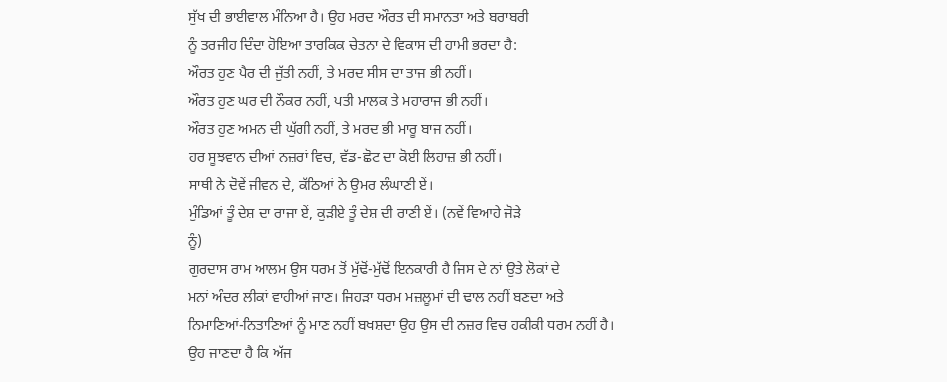ਸੁੱਖ ਦੀ ਭਾਈਵਾਲ ਮੰਨਿਆ ਹੈ। ਉਹ ਮਰਦ ਔਰਤ ਦੀ ਸਮਾਨਤਾ ਅਤੇ ਬਰਾਬਰੀ
ਨੂੰ ਤਰਜੀਹ ਦਿੰਦਾ ਹੋਇਆ ਤਾਰਕਿਕ ਚੇਤਨਾ ਦੇ ਵਿਕਾਸ ਦੀ ਹਾਮੀ ਭਰਦਾ ਹੈ:
ਔਰਤ ਹੁਣ ਪੈਰ ਦੀ ਜੁੱਤੀ ਨਹੀਂ, ਤੇ ਮਰਦ ਸੀਸ ਦਾ ਤਾਜ ਭੀ ਨਹੀਂ।
ਔਰਤ ਹੁਣ ਘਰ ਦੀ ਨੌਕਰ ਨਹੀਂ, ਪਤੀ ਮਾਲਕ ਤੇ ਮਹਾਰਾਜ ਭੀ ਨਹੀਂ।
ਔਰਤ ਹੁਣ ਅਮਨ ਦੀ ਘੁੱਗੀ ਨਹੀਂ, ਤੇ ਮਰਦ ਭੀ ਮਾਰੂ ਬਾਜ ਨਹੀਂ।
ਹਰ ਸੂਝਵਾਨ ਦੀਆਂ ਨਜ਼ਰਾਂ ਵਿਚ, ਵੱਡ-ਛੋਟ ਦਾ ਕੋਈ ਲਿਹਾਜ਼ ਭੀ ਨਹੀਂ।
ਸਾਥੀ ਨੇ ਦੋਵੇਂ ਜੀਵਨ ਦੇ, ਕੱਠਿਆਂ ਨੇ ਉਮਰ ਲੰਘਾਣੀ ਏਂ।
ਮੁੰਡਿਆਂ ਤੂੰ ਦੇਸ਼ ਦਾ ਰਾਜਾ ਏਂ, ਕੁੜੀਏ ਤੂੰ ਦੇਸ਼ ਦੀ ਰਾਣੀ ਏਂ। (ਨਵੇਂ ਵਿਆਹੇ ਜੋੜੇ
ਨੂੰ)
ਗੁਰਦਾਸ ਰਾਮ ਆਲਮ ਉਸ ਧਰਮ ਤੋਂ ਮੁੱਢੋਂ-ਮੁੱਢੋਂ ਇਨਕਾਰੀ ਹੈ ਜਿਸ ਦੇ ਨਾਂ ਉਤੇ ਲੋਕਾਂ ਦੇ
ਮਨਾਂ ਅੰਦਰ ਲੀਕਾਂ ਵਾਹੀਆਂ ਜਾਣ। ਜਿਹੜਾ ਧਰਮ ਮਜ਼ਲੂਮਾਂ ਦੀ ਢਾਲ ਨਹੀਂ ਬਣਦਾ ਅਤੇ
ਨਿਮਾਣਿਆਂ-ਨਿਤਾਣਿਆਂ ਨੂੰ ਮਾਣ ਨਹੀਂ ਬਖਸ਼ਦਾ ਉਹ ਉਸ ਦੀ ਨਜ਼ਰ ਵਿਚ ਹਕੀਕੀ ਧਰਮ ਨਹੀਂ ਹੈ।
ਉਹ ਜਾਣਦਾ ਹੈ ਕਿ ਅੱਜ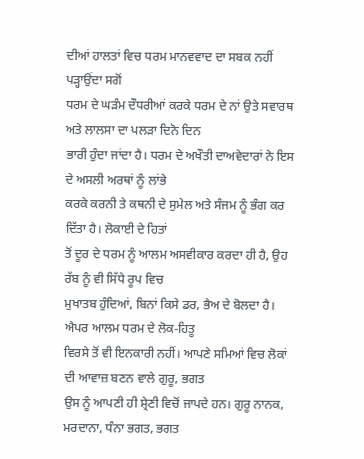ਦੀਆਂ ਹਾਲਤਾਂ ਵਿਚ ਧਰਮ ਮਾਨਵਵਾਦ ਦਾ ਸਬਕ ਨਹੀਂ ਪੜ੍ਹਾਉਂਦਾ ਸਗੋਂ
ਧਰਮ ਦੇ ਘੜੰਮ ਦੌਧਰੀਆਂ ਕਰਕੇ ਧਰਮ ਦੇ ਨਾਂ ਉਤੇ ਸਵਾਰਥ ਅਤੇ ਲਾਲਸਾ ਦਾ ਪਲੜਾ ਦਿਨੋ ਦਿਨ
ਭਾਰੀ ਹੁੰਦਾ ਜਾਂਦਾ ਹੈ। ਧਰਮ ਦੇ ਅਖੌਤੀ ਦਾਅਵੇਦਾਰਾਂ ਨੇ ਇਸ ਦੇ ਅਸਲੀ ਅਰਥਾਂ ਨੂੰ ਲਾਂਭੇ
ਕਰਕੇ ਕਰਨੀ ਤੇ ਕਥਨੀ ਦੇ ਸੁਮੇਲ ਅਤੇ ਸੰਜਮ ਨੂੰ ਭੰਗ ਕਰ ਦਿੱਤਾ ਹੈ। ਲੋਕਾਈ ਦੇ ਹਿਤਾਂ
ਤੋਂ ਦੂਰ ਦੇ ਧਰਮ ਨੂੰ ਆਲਮ ਅਸਵੀਕਾਰ ਕਰਦਾ ਹੀ ਹੈ, ਉਹ ਰੱਬ ਨੂੰ ਵੀ ਸਿੱਧੇ ਰੂਪ ਵਿਚ
ਮੁਖਾਤਬ ਹੁੰਦਿਆਂ, ਬਿਨਾਂ ਕਿਸੇ ਡਰ, ਭੈਅ ਦੇ ਬੋਲਦਾ ਹੈ। ਐਪਰ ਆਲਮ ਧਰਮ ਦੇ ਲੋਕ-ਹਿਤੂ
ਵਿਰਸੇ ਤੋਂ ਵੀ ਇਨਕਾਰੀ ਨਹੀਂ। ਆਪਣੇ ਸਮਿਆਂ ਵਿਚ ਲੋਕਾਂ ਦੀ ਆਵਾਜ਼ ਬਣਨ ਵਾਲੇ ਗੁਰੂ, ਭਗਤ
ਉਸ ਨੂੰ ਆਪਣੀ ਹੀ ਸ਼੍ਰੇਣੀ ਵਿਚੋਂ ਜਾਪਦੇ ਹਨ। ਗੁਰੂ ਨਾਨਕ, ਮਰਦਾਨਾ, ਧੰਨਾ ਭਗਤ, ਭਗਤ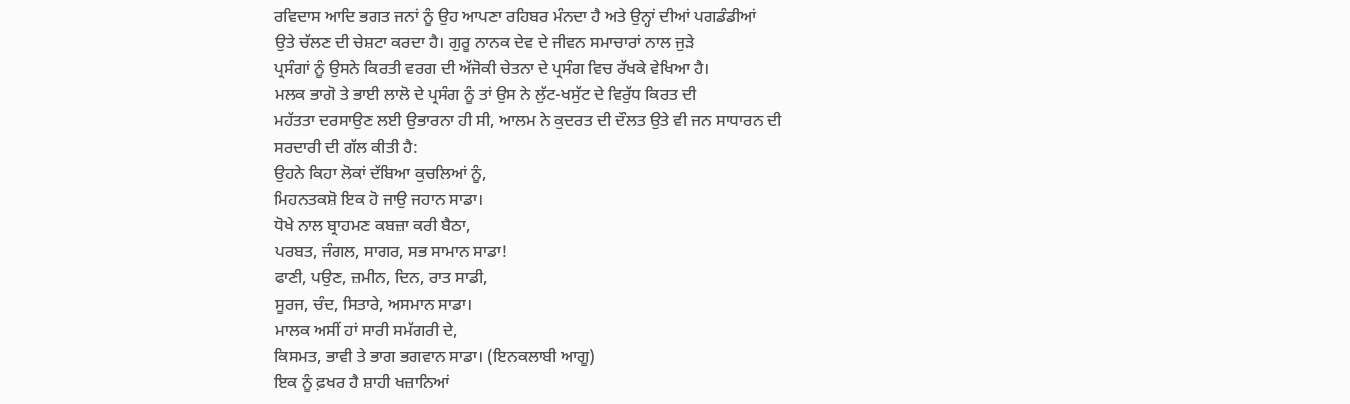ਰਵਿਦਾਸ ਆਦਿ ਭਗਤ ਜਨਾਂ ਨੂੰ ਉਹ ਆਪਣਾ ਰਹਿਬਰ ਮੰਨਦਾ ਹੈ ਅਤੇ ਉਨ੍ਹਾਂ ਦੀਆਂ ਪਗਡੰਡੀਆਂ
ਉਤੇ ਚੱਲਣ ਦੀ ਚੇਸ਼ਟਾ ਕਰਦਾ ਹੈ। ਗੁਰੂ ਨਾਨਕ ਦੇਵ ਦੇ ਜੀਵਨ ਸਮਾਚਾਰਾਂ ਨਾਲ ਜੁੜੇ
ਪ੍ਰਸੰਗਾਂ ਨੂੰ ਉਸਨੇ ਕਿਰਤੀ ਵਰਗ ਦੀ ਅੱਜੋਕੀ ਚੇਤਨਾ ਦੇ ਪ੍ਰਸੰਗ ਵਿਚ ਰੱਖਕੇ ਵੇਖਿਆ ਹੈ।
ਮਲਕ ਭਾਗੋ ਤੇ ਭਾਈ ਲਾਲੋ ਦੇ ਪ੍ਰਸੰਗ ਨੂੰ ਤਾਂ ਉਸ ਨੇ ਲੁੱਟ-ਖਸੁੱਟ ਦੇ ਵਿਰੁੱਧ ਕਿਰਤ ਦੀ
ਮਹੱਤਤਾ ਦਰਸਾਉਣ ਲਈ ਉਭਾਰਨਾ ਹੀ ਸੀ, ਆਲਮ ਨੇ ਕੁਦਰਤ ਦੀ ਦੌਲਤ ਉਤੇ ਵੀ ਜਨ ਸਾਧਾਰਨ ਦੀ
ਸਰਦਾਰੀ ਦੀ ਗੱਲ ਕੀਤੀ ਹੈ:
ਉਹਨੇ ਕਿਹਾ ਲੋਕਾਂ ਦੱਬਿਆ ਕੁਚਲਿਆਂ ਨੂੰ,
ਮਿਹਨਤਕਸ਼ੋ ਇਕ ਹੋ ਜਾਉ ਜਹਾਨ ਸਾਡਾ।
ਧੋਖੇ ਨਾਲ ਬ੍ਰਾਹਮਣ ਕਬਜ਼ਾ ਕਰੀ ਬੈਠਾ,
ਪਰਬਤ, ਜੰਗਲ, ਸਾਗਰ, ਸਭ ਸਾਮਾਨ ਸਾਡਾ!
ਫਾਣੀ, ਪਉਣ, ਜ਼ਮੀਨ, ਦਿਨ, ਰਾਤ ਸਾਡੀ,
ਸੂਰਜ, ਚੰਦ, ਸਿਤਾਰੇ, ਅਸਮਾਨ ਸਾਡਾ।
ਮਾਲਕ ਅਸੀਂ ਹਾਂ ਸਾਰੀ ਸਮੱਗਰੀ ਦੇ,
ਕਿਸਮਤ, ਭਾਵੀ ਤੇ ਭਾਗ ਭਗਵਾਨ ਸਾਡਾ। (ਇਨਕਲਾਬੀ ਆਗੂ)
ਇਕ ਨੂੰ ਫ਼ਖਰ ਹੈ ਸ਼ਾਹੀ ਖਜ਼ਾਨਿਆਂ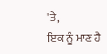'ਤੇ,
ਇਕ ਨੂੰ ਮਾਣ ਹੈ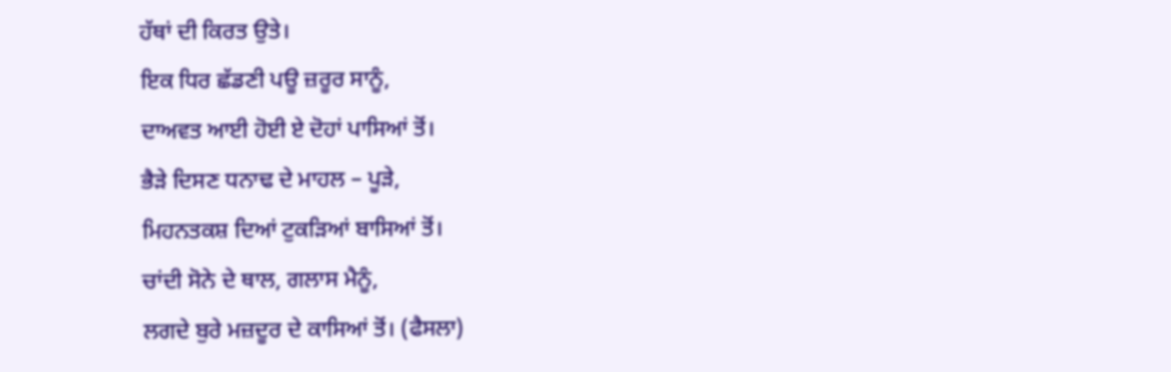ਹੱਥਾਂ ਦੀ ਕਿਰਤ ਉਤੇ।
ਇਕ ਧਿਰ ਛੱਡਣੀ ਪਊ ਜ਼ਰੂਰ ਸਾਨੂੰ,
ਦਾਅਵਤ ਆਈ ਹੋਈ ਏ ਦੋਹਾਂ ਪਾਸਿਆਂ ਤੋਂ।
ਭੈੜੇ ਦਿਸਣ ਧਨਾਢ ਦੇ ਮਾਹਲ – ਪੂੜੇ,
ਮਿਹਨਤਕਸ਼ ਦਿਆਂ ਟੁਕੜਿਆਂ ਬਾਸਿਆਂ ਤੋਂ।
ਚਾਂਦੀ ਸੋਨੇ ਦੇ ਥਾਲ, ਗਲਾਸ ਮੈਨੂੰ,
ਲਗਦੇ ਬੁਰੇ ਮਜ਼ਦੂਰ ਦੇ ਕਾਸਿਆਂ ਤੋਂ। (ਫੈਸਲਾ)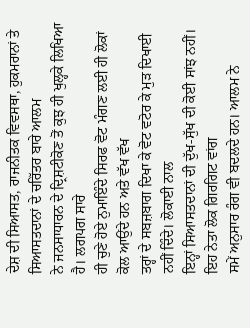ਦੇਸ਼ ਦੀ ਸਿਆਸਤ, ਰਾਜਨੀਤਕ ਵਿਵਸਥਾ, ਹੁਕਮਰਾਨਾਂ ਤੇ ਸਿਆਸਤਦਾਨਾਂ ਦੇ ਚਰਿੱਤਰ ਬਾਰੇ ਆਲਮ
ਨੇ ਜਨਸਾਧਾਰਨ ਦੇ ਦ੍ਰਿਸ਼ਟੀਕੋਣ ਤੋਂ ਕੁਝ ਹੀ ਖੁਲ੍ਹਕੇ ਲਿਖਿਆ ਹੈ। ਲਗਪਗ ਸਾਰੇ
ਹੀ ਚੁਣੇ ਹੋਏ ਨੁਮਾਇੰਦੇ ਸਿਰਫ ਵੋਟ ਮੰਗਣ ਲਈ ਹੀ ਲੋਕਾਂ ਕੋਲ ਆਉਂਦੇ ਹਨ ਅਤੇ ਵੱਖ ਵੱਖ
ਤਰ੍ਹਾਂ ਦੇ ਸਬਜ਼ਬਾਗ ਦਿਖਾ ਕੇ ਵੋਟ ਵਟੋਰ ਕੇ ਮੁੜ ਦਿਖਾਈ ਨਹੀਂ ਦਿੰਦੇ। ਲੋਕਾਈ ਨਾਲ
ਇਨ੍ਹਾਂ ਸਿਆਸਤਦਾਨਾਂ ਦੀ ਦੁੱਖ-ਸੁੱਖ ਦੀ ਕੋਈ ਸਾਂਝ ਨਹੀਂ। ਇਹ ਨੇਤਾ ਲੋਕ ਗਿਰਗਿਟ ਵਾਂਗ
ਸਮੇਂ ਅਨੁਸਾਰ ਰੰਗ ਵੀ ਬਦਲਦੇ ਹਨ। ਆਲਮ ਨੇ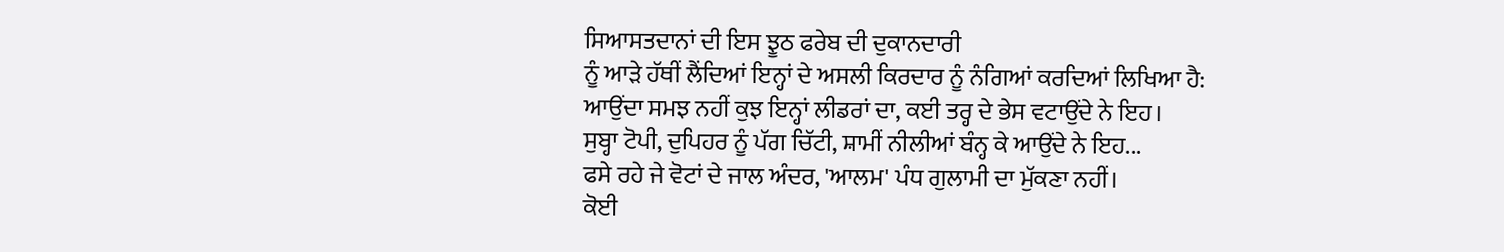ਸਿਆਸਤਦਾਨਾਂ ਦੀ ਇਸ ਝੂਠ ਫਰੇਬ ਦੀ ਦੁਕਾਨਦਾਰੀ
ਨੂੰ ਆੜੇ ਹੱਥੀਂ ਲੈਂਦਿਆਂ ਇਨ੍ਹਾਂ ਦੇ ਅਸਲੀ ਕਿਰਦਾਰ ਨੂੰ ਨੰਗਿਆਂ ਕਰਦਿਆਂ ਲਿਖਿਆ ਹੈ:
ਆਉਂਦਾ ਸਮਝ ਨਹੀਂ ਕੁਝ ਇਨ੍ਹਾਂ ਲੀਡਰਾਂ ਦਾ, ਕਈ ਤਰ੍ਹ ਦੇ ਭੇਸ ਵਟਾਉਂਦੇ ਨੇ ਇਹ।
ਸੁਬ੍ਹਾ ਟੋਪੀ, ਦੁਪਿਹਰ ਨੂੰ ਪੱਗ ਚਿੱਟੀ, ਸ਼ਾਮੀਂ ਨੀਲੀਆਂ ਬੰਨ੍ਹ ਕੇ ਆਉਂਦੇ ਨੇ ਇਹ...
ਫਸੇ ਰਹੇ ਜੇ ਵੋਟਾਂ ਦੇ ਜਾਲ ਅੰਦਰ, 'ਆਲਮ' ਪੰਧ ਗੁਲਾਮੀ ਦਾ ਮੁੱਕਣਾ ਨਹੀਂ।
ਕੋਈ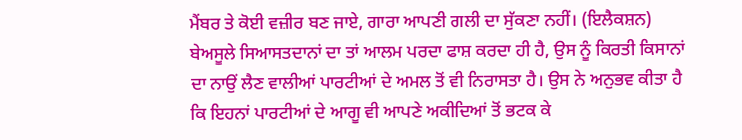ਮੈਂਬਰ ਤੇ ਕੋਈ ਵਜ਼ੀਰ ਬਣ ਜਾਏ, ਗਾਰਾ ਆਪਣੀ ਗਲੀ ਦਾ ਸੁੱਕਣਾ ਨਹੀਂ। (ਇਲੈਕਸ਼ਨ)
ਬੇਅਸੂਲੇ ਸਿਆਸਤਦਾਨਾਂ ਦਾ ਤਾਂ ਆਲਮ ਪਰਦਾ ਫਾਸ਼ ਕਰਦਾ ਹੀ ਹੈ, ਉਸ ਨੂੰ ਕਿਰਤੀ ਕਿਸਾਨਾਂ
ਦਾ ਨਾਉਂ ਲੈਣ ਵਾਲੀਆਂ ਪਾਰਟੀਆਂ ਦੇ ਅਮਲ ਤੋਂ ਵੀ ਨਿਰਾਸਤਾ ਹੈ। ਉਸ ਨੇ ਅਨੁਭਵ ਕੀਤਾ ਹੈ
ਕਿ ਇਹਨਾਂ ਪਾਰਟੀਆਂ ਦੇ ਆਗੂ ਵੀ ਆਪਣੇ ਅਕੀਦਿਆਂ ਤੋਂ ਭਟਕ ਕੇ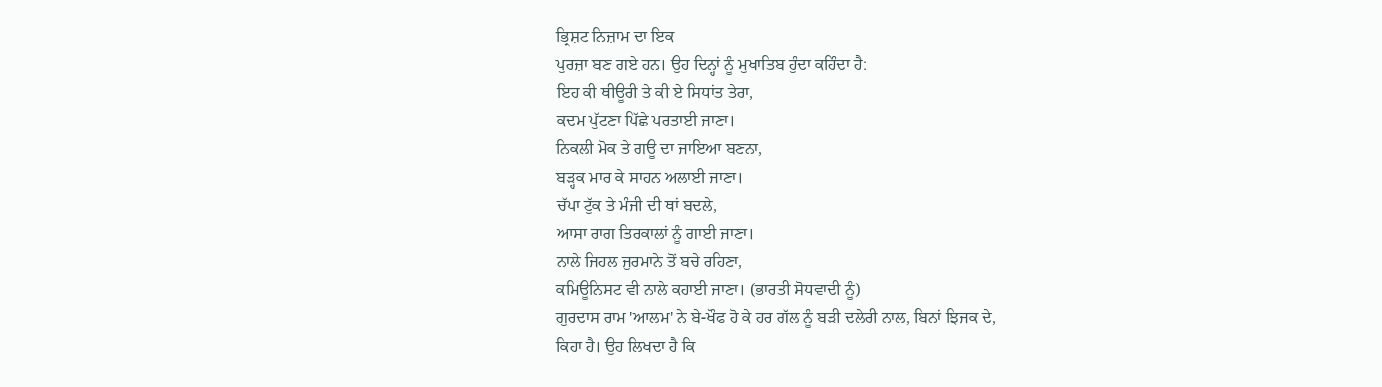ਭ੍ਰਿਸ਼ਟ ਨਿਜ਼ਾਮ ਦਾ ਇਕ
ਪੁਰਜ਼ਾ ਬਣ ਗਏ ਹਨ। ਉਹ ਦਿਨ੍ਹਾਂ ਨੂੰ ਮੁਖਾਤਿਬ ਹੁੰਦਾ ਕਹਿੰਦਾ ਹੈ:
ਇਹ ਕੀ ਥੀਊਰੀ ਤੇ ਕੀ ਏ ਸਿਧਾਂਤ ਤੇਰਾ,
ਕਦਮ ਪੁੱਟਣਾ ਪਿੱਛੇ ਪਰਤਾਈ ਜਾਣਾ।
ਨਿਕਲੀ ਮੋਕ ਤੇ ਗਊ ਦਾ ਜਾਇਆ ਬਣਨਾ,
ਬੜ੍ਹਕ ਮਾਰ ਕੇ ਸਾਹਨ ਅਲਾਈ ਜਾਣਾ।
ਚੱਪਾ ਟੁੱਕ ਤੇ ਮੰਜੀ ਦੀ ਥਾਂ ਬਦਲੇ,
ਆਸਾ ਰਾਗ ਤਿਰਕਾਲਾਂ ਨੂੰ ਗਾਈ ਜਾਣਾ।
ਨਾਲੇ ਜਿਹਲ ਜੁਰਮਾਨੇ ਤੋਂ ਬਚੇ ਰਹਿਣਾ,
ਕਮਿਊਨਿਸਟ ਵੀ ਨਾਲੇ ਕਹਾਈ ਜਾਣਾ। (ਭਾਰਤੀ ਸੋਧਵਾਦੀ ਨੂੰ)
ਗੁਰਦਾਸ ਰਾਮ 'ਆਲਮ' ਨੇ ਬੇ-ਖੌਫ ਹੋ ਕੇ ਹਰ ਗੱਲ ਨੂੰ ਬੜੀ ਦਲੇਰੀ ਨਾਲ, ਬਿਨਾਂ ਝਿਜਕ ਦੇ,
ਕਿਹਾ ਹੈ। ਉਹ ਲਿਖਦਾ ਹੈ ਕਿ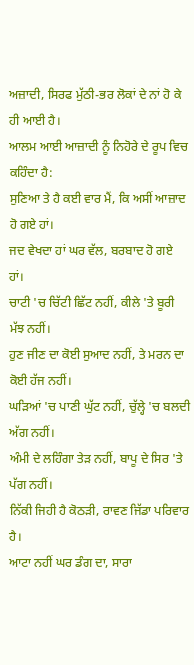ਅਜ਼ਾਦੀ, ਸਿਰਫ ਮੁੱਠੀ-ਭਰ ਲੋਕਾਂ ਦੇ ਨਾਂ ਹੋ ਕੇ ਹੀ ਆਈ ਹੈ।
ਆਲਮ ਆਈ ਆਜ਼ਾਦੀ ਨੂੰ ਨਿਹੋਰੇ ਦੇ ਰੂਪ ਵਿਚ ਕਹਿੰਦਾ ਹੈ:
ਸੁਣਿਆ ਤੇ ਹੈ ਕਈ ਵਾਰ ਮੈਂ, ਕਿ ਅਸੀਂ ਆਜ਼ਾਦ ਹੋ ਗਏ ਹਾਂ।
ਜਦ ਵੇਖਦਾ ਹਾਂ ਘਰ ਵੱਲ, ਬਰਬਾਦ ਹੋ ਗਏ ਹਾਂ।
ਚਾਟੀ 'ਚ ਚਿੱਟੀ ਛਿੱਟ ਨਹੀਂ, ਕੀਲੇ 'ਤੇ ਬੂਰੀ ਮੱਝ ਨਹੀਂ।
ਹੁਣ ਜੀਣ ਦਾ ਕੋਈ ਸੁਆਦ ਨਹੀਂ, ਤੇ ਮਰਨ ਦਾ ਕੋਈ ਹੱਜ ਨਹੀਂ।
ਘੜਿਆਂ 'ਚ ਪਾਣੀ ਘੁੱਟ ਨਹੀਂ, ਚੁੱਲ੍ਹੇ 'ਚ ਬਲਦੀ ਅੱਗ ਨਹੀਂ।
ਅੰਮੀ ਦੇ ਲਹਿੰਗਾ ਤੇੜ ਨਹੀਂ, ਬਾਪੂ ਦੇ ਸਿਰ 'ਤੇ ਪੱਗ ਨਹੀਂ।
ਨਿੱਕੀ ਜਿਹੀ ਹੈ ਕੋਠੜੀ, ਰਾਵਣ ਜਿੱਡਾ ਪਰਿਵਾਰ ਹੈ।
ਆਟਾ ਨਹੀਂ ਘਰ ਡੰਗ ਦਾ, ਸਾਰਾ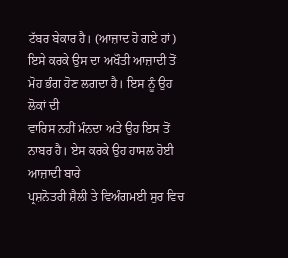ਟੱਬਰ ਬੇਕਾਰ ਹੈ। (ਆਜ਼ਾਦ ਹੋ ਗਏ ਹਾਂ)
ਇਸੇ ਕਰਕੇ ਉਸ ਦਾ ਅਖੌਤੀ ਆਜ਼ਾਦੀ ਤੋਂ ਮੋਹ ਭੰਗ ਹੋਣ ਲਗਦਾ ਹੈ। ਇਸ ਨੂੰ ਉਹ ਲੋਕਾਂ ਦੀ
ਵਾਰਿਸ ਨਹੀਂ ਮੰਨਦਾ ਅਤੇ ਉਹ ਇਸ ਤੋਂ ਨਾਬਰ ਹੈ। ਏਸ ਕਰਕੇ ਉਹ ਹਾਸਲ ਹੋਈ ਆਜ਼ਾਦੀ ਬਾਰੇ
ਪ੍ਰਸ਼ਨੋਤਰੀ ਸ਼ੈਲੀ ਤੇ ਵਿਅੰਗਮਈ ਸੁਰ ਵਿਚ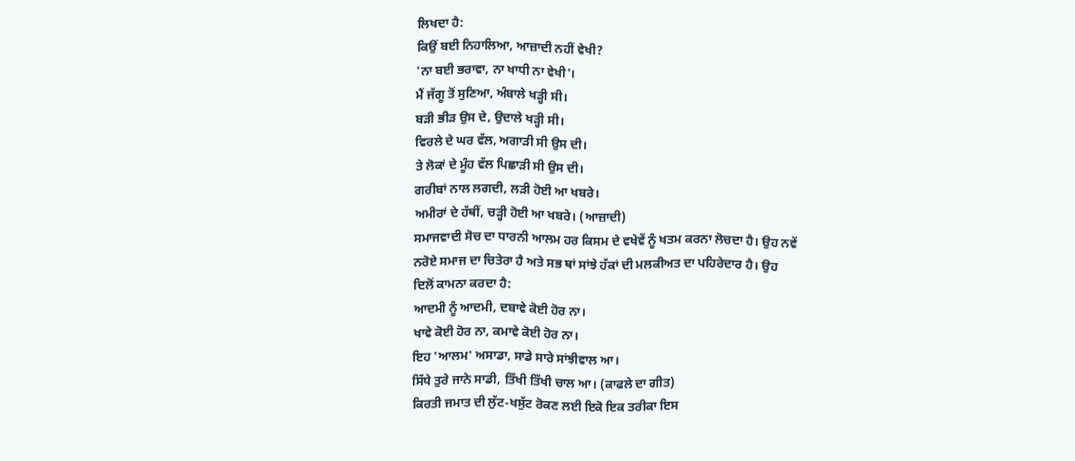ਲਿਖਦਾ ਹੈ:
ਕਿਉਂ ਬਈ ਨਿਹਾਲਿਆ, ਆਜ਼ਾਦੀ ਨਹੀਂ ਵੇਖੀ?
'ਨਾ ਬਈ ਭਰਾਵਾ, ਨਾ ਖਾਧੀ ਨਾ ਵੇਖੀ'।
ਮੈਂ ਜੱਗੂ ਤੋਂ ਸੁਣਿਆ, ਅੰਬਾਲੇ ਖੜ੍ਹੀ ਸੀ।
ਬੜੀ ਭੀੜ ਉਸ ਦੇ, ਉਦਾਲੇ ਖੜ੍ਹੀ ਸੀ।
ਵਿਰਲੇ ਦੇ ਘਰ ਵੱਲ, ਅਗਾੜੀ ਸੀ ਉਸ ਦੀ।
ਤੇ ਲੋਕਾਂ ਦੇ ਮੂੰਹ ਵੱਲ ਪਿਛਾੜੀ ਸੀ ਉਸ ਦੀ।
ਗਰੀਬਾਂ ਨਾਲ ਲਗਦੀ, ਲੜੀ ਹੋਈ ਆ ਖਬਰੇ।
ਅਮੀਰਾਂ ਦੇ ਹੱਥੀਂ, ਚੜ੍ਹੀ ਹੋਈ ਆ ਖਬਰੇ। (ਆਜ਼ਾਦੀ)
ਸਮਾਜਵਾਦੀ ਸੋਚ ਦਾ ਧਾਰਨੀ ਆਲਮ ਹਰ ਕਿਸਮ ਦੇ ਵਖੇਵੇਂ ਨੂੰ ਖਤਮ ਕਰਨਾ ਲੋਚਦਾ ਹੈ। ਉਹ ਨਵੇਂ
ਨਰੋਏ ਸਮਾਜ ਦਾ ਚਿਤੇਰਾ ਹੈ ਅਤੇ ਸਭ ਥਾਂ ਸਾਂਝੇ ਹੱਕਾਂ ਦੀ ਮਲਕੀਅਤ ਦਾ ਪਹਿਰੇਦਾਰ ਹੈ। ਉਹ
ਦਿਲੋਂ ਕਾਮਨਾ ਕਰਦਾ ਹੈ:
ਆਦਮੀ ਨੂੰ ਆਦਮੀ, ਦਬਾਵੇ ਕੋਈ ਹੋਰ ਨਾ।
ਖਾਵੇ ਕੋਈ ਹੋਰ ਨਾ, ਕਮਾਵੇ ਕੋਈ ਹੋਰ ਨਾ।
ਇਹ 'ਆਲਮ' ਅਸਾਡਾ, ਸਾਡੇ ਸਾਰੇ ਸਾਂਝੀਵਾਲ ਆ।
ਸਿੱਧੇ ਤੁਰੇ ਜਾਨੇ ਸਾਡੀ, ਤਿੱਖੀ ਤਿੱਖੀ ਚਾਲ ਆ। (ਕਾਫਲੇ ਦਾ ਗੀਤ)
ਕਿਰਤੀ ਜਮਾਤ ਦੀ ਲੁੱਟ-ਖਸੁੱਟ ਰੋਕਣ ਲਈ ਇਕੋ ਇਕ ਤਰੀਕਾ ਇਸ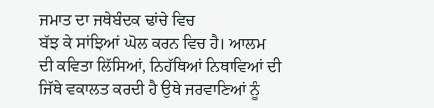ਜਮਾਤ ਦਾ ਜਥੇਬੰਦਕ ਢਾਂਚੇ ਵਿਚ
ਬੱਝ ਕੇ ਸਾਂਝਿਆਂ ਘੋਲ ਕਰਨ ਵਿਚ ਹੈ। ਆਲਮ ਦੀ ਕਵਿਤਾ ਲਿੱਸਿਆਂ, ਨਿਹੱਥਿਆਂ ਨਿਥਾਵਿਆਂ ਦੀ
ਜਿੱਥੇ ਵਕਾਲਤ ਕਰਦੀ ਹੈ ਉਥੇ ਜਰਵਾਣਿਆਂ ਨੂੰ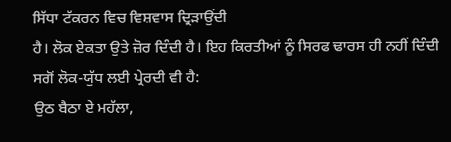ਸਿੱਧਾ ਟੱਕਰਨ ਵਿਚ ਵਿਸ਼ਵਾਸ ਦ੍ਰਿੜਾਉਂਦੀ
ਹੈ। ਲੋਕ ਏਕਤਾ ਉਤੇ ਜ਼ੋਰ ਦਿੰਦੀ ਹੈ। ਇਹ ਕਿਰਤੀਆਂ ਨੂੰ ਸਿਰਫ ਢਾਰਸ ਹੀ ਨਹੀਂ ਦਿੰਦੀ
ਸਗੋਂ ਲੋਕ-ਯੁੱਧ ਲਈ ਪ੍ਰੇਰਦੀ ਵੀ ਹੈ:
ਉਠ ਬੈਠਾ ਏ ਮਹੱਲਾ,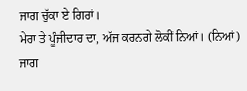ਜਾਗ ਚੁੱਕਾ ਏ ਗਿਰਾਂ।
ਮੇਰਾ ਤੇ ਪੂੰਜੀਦਾਰ ਦਾ, ਅੱਜ ਕਰਨਗੇ ਲੋਕੀਂ ਨਿਆਂ। (ਨਿਆਂ)
ਜਾਗ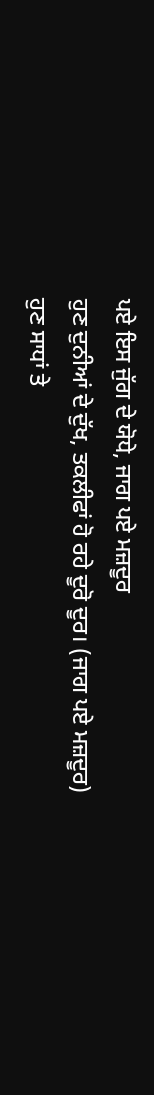ਪਏ ਇਸ ਜੁੱਗ ਦੇ ਯੋਧੇ, ਜਾਗ ਪਏ ਮਜ਼ਦੂਰ
ਹੁਣ ਦੁਨੀਆਂ ਦੇ ਦੁੱਖ, ਤਕਲੀਫਾਂ ਹੋ ਰਹੇ ਦੂਰੋ ਦੂਰ। (ਜਾਗ ਪਏ ਮਜ਼ਦੂਰ)
ਹੁਣ ਸਾਧਾਂ ਤੇ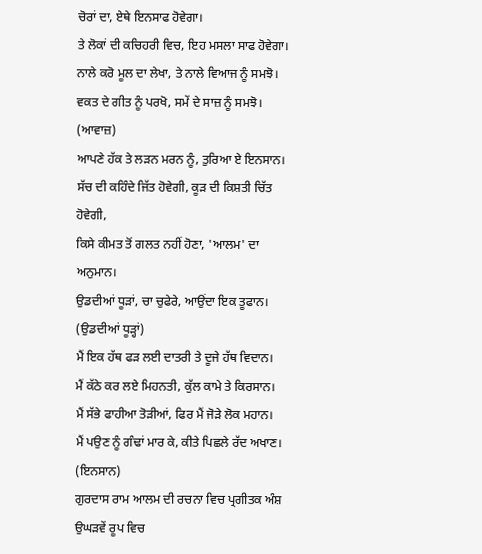ਚੋਰਾਂ ਦਾ, ਏਥੇ ਇਨਸਾਫ ਹੋਵੇਗਾ।
ਤੇ ਲੋਕਾਂ ਦੀ ਕਚਿਹਰੀ ਵਿਚ, ਇਹ ਮਸਲਾ ਸਾਫ ਹੋਵੇਗਾ।
ਨਾਲੇ ਕਰੋ ਮੂਲ ਦਾ ਲੇਖਾ, ਤੇ ਨਾਲੇ ਵਿਆਜ ਨੂੰ ਸਮਝੋ।
ਵਕਤ ਦੇ ਗੀਤ ਨੂੰ ਪਰਖੋ, ਸਮੇਂ ਦੇ ਸਾਜ਼ ਨੂੰ ਸਮਝੋ। (ਆਵਾਜ਼)
ਆਪਣੇ ਹੱਕ ਤੇ ਲੜਨ ਮਰਨ ਨੂੰ, ਤੁਰਿਆ ਏ ਇਨਸਾਨ।
ਸੱਚ ਦੀ ਕਹਿੰਦੇ ਜਿੱਤ ਹੋਵੇਗੀ, ਕੂੜ ਦੀ ਕਿਸ਼ਤੀ ਚਿੱਤ ਹੋਵੇਗੀ,
ਕਿਸੇ ਕੀਮਤ ਤੋਂ ਗਲਤ ਨਹੀਂ ਹੋਣਾ, 'ਆਲਮ' ਦਾ ਅਨੁਮਾਨ।
ਉਡਦੀਆਂ ਧੂੜਾਂ, ਚਾ ਚੁਫੇਰੇ, ਆਉਂਦਾ ਇਕ ਤੂਫਾਨ। (ਉਡਦੀਆਂ ਧੂੜ੍ਹਾਂ)
ਮੈਂ ਇਕ ਹੱਥ ਫੜ ਲਈ ਦਾਤਰੀ ਤੇ ਦੂਜੇ ਹੱਥ ਵਿਦਾਨ।
ਮੈਂ ਕੱਠੇ ਕਰ ਲਏ ਮਿਹਨਤੀ, ਕੁੱਲ ਕਾਮੇ ਤੇ ਕਿਰਸਾਨ।
ਮੈਂ ਸੱਭੇ ਫਾਹੀਆ ਤੋੜੀਆਂ, ਫਿਰ ਮੈਂ ਜੋੜੇ ਲੋਕ ਮਹਾਨ।
ਮੈਂ ਪਉਣ ਨੂੰ ਗੰਢਾਂ ਮਾਰ ਕੇ, ਕੀਤੇ ਪਿਛਲੇ ਰੱਦ ਅਖਾਣ। (ਇਨਸਾਨ)
ਗੁਰਦਾਸ ਰਾਮ ਆਲਮ ਦੀ ਰਚਨਾ ਵਿਚ ਪ੍ਰਗੀਤਕ ਅੰਸ਼ ਉਘੜਵੇਂ ਰੂਪ ਵਿਚ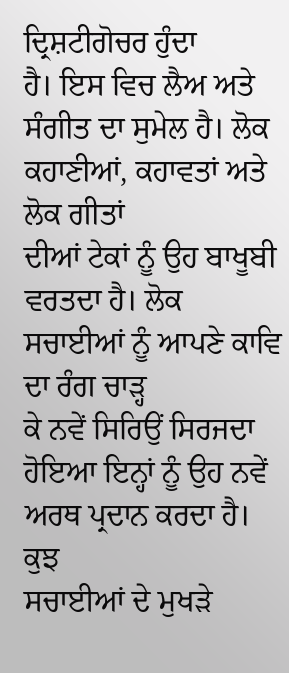ਦ੍ਰਿਸ਼ਟੀਗੋਚਰ ਹੁੰਦਾ
ਹੈ। ਇਸ ਵਿਚ ਲੈਅ ਅਤੇ ਸੰਗੀਤ ਦਾ ਸੁਮੇਲ ਹੈ। ਲੋਕ ਕਹਾਣੀਆਂ, ਕਹਾਵਤਾਂ ਅਤੇ ਲੋਕ ਗੀਤਾਂ
ਦੀਆਂ ਟੇਕਾਂ ਨੂੰ ਉਹ ਬਾਖੂਬੀ ਵਰਤਦਾ ਹੈ। ਲੋਕ ਸਚਾਈਆਂ ਨੂੰ ਆਪਣੇ ਕਾਵਿ ਦਾ ਰੰਗ ਚਾੜ੍ਹ
ਕੇ ਨਵੇਂ ਸਿਰਿਉਂ ਸਿਰਜਦਾ ਹੋਇਆ ਇਨ੍ਹਾਂ ਨੂੰ ਉਹ ਨਵੇਂ ਅਰਥ ਪ੍ਰਦਾਨ ਕਰਦਾ ਹੈ। ਕੁਝ
ਸਚਾਈਆਂ ਦੇ ਮੁਖੜੇ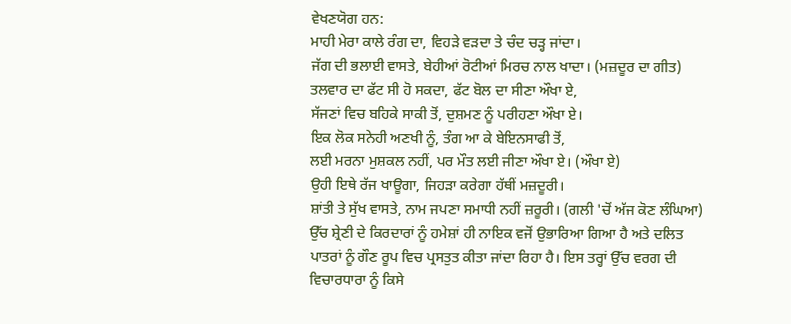ਵੇਖਣਯੋਗ ਹਨ:
ਮਾਹੀ ਮੇਰਾ ਕਾਲੇ ਰੰਗ ਦਾ, ਵਿਹੜੇ ਵੜਦਾ ਤੇ ਚੰਦ ਚੜ੍ਹ ਜਾਂਦਾ।
ਜੱਗ ਦੀ ਭਲਾਈ ਵਾਸਤੇ, ਬੇਹੀਆਂ ਰੋਟੀਆਂ ਮਿਰਚ ਨਾਲ ਖਾਦਾ। (ਮਜ਼ਦੂਰ ਦਾ ਗੀਤ)
ਤਲਵਾਰ ਦਾ ਫੱਟ ਸੀ ਹੋ ਸਕਦਾ, ਫੱਟ ਬੋਲ ਦਾ ਸੀਣਾ ਔਖਾ ਏ,
ਸੱਜਣਾਂ ਵਿਚ ਬਹਿਕੇ ਸਾਕੀ ਤੋਂ, ਦੁਸ਼ਮਣ ਨੂੰ ਪਰੀਹਣਾ ਔਖਾ ਏ।
ਇਕ ਲੋਕ ਸਨੇਹੀ ਅਣਖੀ ਨੂੰ, ਤੰਗ ਆ ਕੇ ਬੇਇਨਸਾਫੀ ਤੋਂ,
ਲਈ ਮਰਨਾ ਮੁਸ਼ਕਲ ਨਹੀਂ, ਪਰ ਮੌਤ ਲਈ ਜੀਣਾ ਔਖਾ ਏ। (ਔਖਾ ਏ)
ਉਹੀ ਇਥੇ ਰੱਜ ਖਾਊਗਾ, ਜਿਹੜਾ ਕਰੇਗਾ ਹੱਥੀਂ ਮਜ਼ਦੂਰੀ।
ਸ਼ਾਂਤੀ ਤੇ ਸੁੱਖ ਵਾਸਤੇ, ਨਾਮ ਜਪਣਾ ਸਮਾਧੀ ਨਹੀਂ ਜ਼ਰੂਰੀ। (ਗਲੀ 'ਚੋਂ ਅੱਜ ਕੋਣ ਲੰਘਿਆ)
ਉੱਚ ਸ਼੍ਰੇਣੀ ਦੇ ਕਿਰਦਾਰਾਂ ਨੂੰ ਹਮੇਸ਼ਾਂ ਹੀ ਨਾਇਕ ਵਜੋਂ ਉਭਾਰਿਆ ਗਿਆ ਹੈ ਅਤੇ ਦਲਿਤ
ਪਾਤਰਾਂ ਨੂੰ ਗੌਣ ਰੂਪ ਵਿਚ ਪ੍ਰਸਤੁਤ ਕੀਤਾ ਜਾਂਦਾ ਰਿਹਾ ਹੈ। ਇਸ ਤਰ੍ਹਾਂ ਉੱਚ ਵਰਗ ਦੀ
ਵਿਚਾਰਧਾਰਾ ਨੂੰ ਕਿਸੇ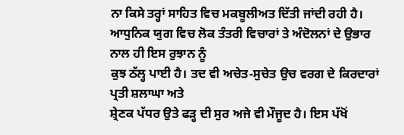ਨਾ ਕਿਸੇ ਤਰ੍ਹਾਂ ਸਾਹਿਤ ਵਿਚ ਮਕਬੂਲੀਅਤ ਦਿੱਤੀ ਜਾਂਦੀ ਰਹੀ ਹੈ।
ਆਧੁਨਿਕ ਯੁਗ ਵਿਚ ਲੋਕ ਤੰਤਰੀ ਵਿਚਾਰਾਂ ਤੇ ਅੰਦੋਲਨਾਂ ਦੇ ਉਭਾਰ ਨਾਲ ਹੀ ਇਸ ਰੁਝਾਨ ਨੂੰ
ਕੁਝ ਠੱਲ੍ਹ ਪਾਈ ਹੈ। ਤਦ ਵੀ ਅਚੇਤ-ਸੁਚੇਤ ਉਚ ਵਰਗ ਦੇ ਕਿਰਦਾਰਾਂ ਪ੍ਰਤੀ ਸ਼ਲਾਘਾ ਅਤੇ
ਸ਼੍ਰੇਣਕ ਪੱਧਰ ਉਤੇ ਫੜ੍ਹ ਦੀ ਸੁਰ ਅਜੇ ਵੀ ਮੌਜੂਦ ਹੈ। ਇਸ ਪੱਖੋਂ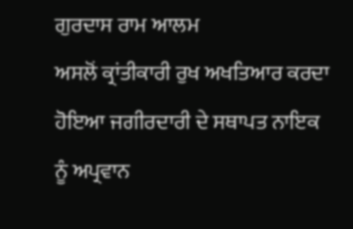ਗੁਰਦਾਸ ਰਾਮ ਆਲਮ
ਅਸਲੋਂ ਕ੍ਰਾਂਤੀਕਾਰੀ ਰੁਖ ਅਖਤਿਆਰ ਕਰਦਾ ਹੋਇਆ ਜਗੀਰਦਾਰੀ ਦੇ ਸਥਾਪਤ ਨਾਇਕ ਨੂੰ ਅਪ੍ਰਵਾਨ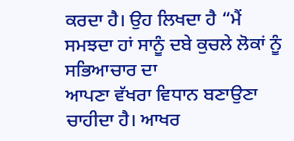ਕਰਦਾ ਹੈ। ਉਹ ਲਿਖਦਾ ਹੈ “ਮੈਂ ਸਮਝਦਾ ਹਾਂ ਸਾਨੂੰ ਦਬੇ ਕੁਚਲੇ ਲੋਕਾਂ ਨੂੰ ਸਭਿਆਚਾਰ ਦਾ
ਆਪਣਾ ਵੱਖਰਾ ਵਿਧਾਨ ਬਣਾਉਣਾ ਚਾਹੀਦਾ ਹੈ। ਆਖਰ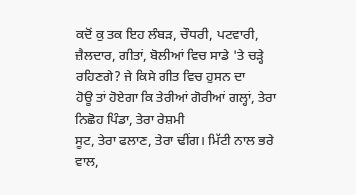ਕਦੋਂ ਕੁ ਤਕ ਇਹ ਲੰਬੜ, ਚੌਧਰੀ, ਪਟਵਾਰੀ,
ਜ਼ੈਲਦਾਰ, ਗੀਤਾਂ, ਬੋਲੀਆਂ ਵਿਚ ਸਾਡੇ 'ਤੇ ਚੜ੍ਹੇ ਰਹਿਣਗੇ? ਜੇ ਕਿਸੇ ਗੀਤ ਵਿਚ ਹੁਸਨ ਦਾ
ਹੋਊ ਤਾਂ ਹੋਏਗਾ ਕਿ ਤੇਰੀਆਂ ਗੋਰੀਆਂ ਗਲ੍ਹਾਂ, ਤੇਰਾ ਨਿਛੋਹ ਪਿੰਡਾ, ਤੇਰਾ ਰੇਸ਼ਮੀ
ਸੂਟ, ਤੇਰਾ ਫਲਾਣ, ਤੇਰਾ ਢੀਂਗ। ਮਿੱਟੀ ਨਾਲ ਭਰੇ ਵਾਲ,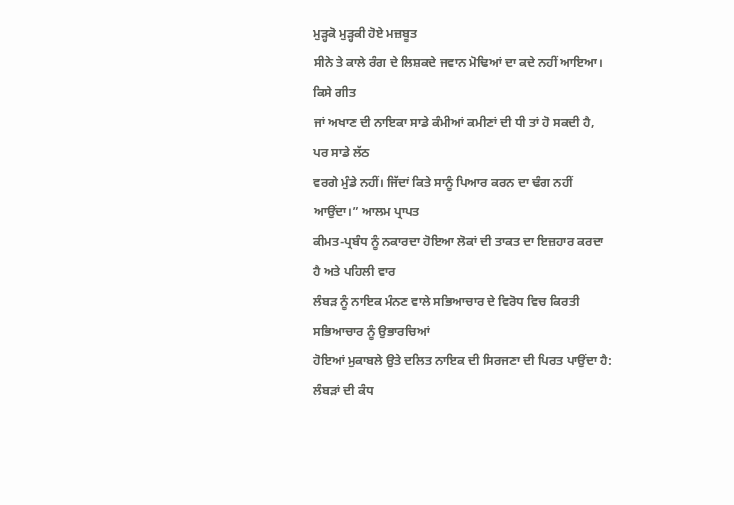ਮੁੜ੍ਹਕੋ ਮੁੜ੍ਹਕੀ ਹੋਏ ਮਜ਼ਬੂਤ
ਸੀਨੇ ਤੇ ਕਾਲੇ ਰੰਗ ਦੇ ਲਿਸ਼ਕਦੇ ਜਵਾਨ ਮੋਢਿਆਂ ਦਾ ਕਦੇ ਨਹੀਂ ਆਇਆ। ਕਿਸੇ ਗੀਤ
ਜਾਂ ਅਖਾਣ ਦੀ ਨਾਇਕਾ ਸਾਡੇ ਕੰਮੀਆਂ ਕਮੀਣਾਂ ਦੀ ਧੀ ਤਾਂ ਹੋ ਸਕਦੀ ਹੈ, ਪਰ ਸਾਡੇ ਲੱਠ
ਵਰਗੇ ਮੁੰਡੇ ਨਹੀਂ। ਜਿੱਦਾਂ ਕਿਤੇ ਸਾਨੂੰ ਪਿਆਰ ਕਰਨ ਦਾ ਢੰਗ ਨਹੀਂ ਆਉਂਦਾ।” ਆਲਮ ਪ੍ਰਾਪਤ
ਕੀਮਤ-ਪ੍ਰਬੰਧ ਨੂੰ ਨਕਾਰਦਾ ਹੋਇਆ ਲੋਕਾਂ ਦੀ ਤਾਕਤ ਦਾ ਇਜ਼ਹਾਰ ਕਰਦਾ ਹੈ ਅਤੇ ਪਹਿਲੀ ਵਾਰ
ਲੰਬੜ ਨੂੰ ਨਾਇਕ ਮੰਨਣ ਵਾਲੇ ਸਭਿਆਚਾਰ ਦੇ ਵਿਰੋਧ ਵਿਚ ਕਿਰਤੀ ਸਭਿਆਚਾਰ ਨੂੰ ਉਭਾਰਚਿਆਂ
ਹੋਇਆਂ ਮੁਕਾਬਲੇ ਉਤੇ ਦਲਿਤ ਨਾਇਕ ਦੀ ਸਿਰਜਣਾ ਦੀ ਪਿਰਤ ਪਾਉਂਦਾ ਹੈ:
ਲੰਬੜਾਂ ਦੀ ਕੰਧ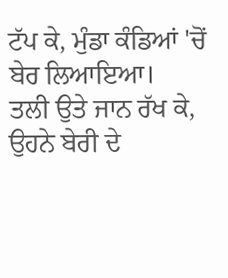ਟੱਪ ਕੇ, ਮੁੰਡਾ ਕੰਡਿਆਂ 'ਚੋਂ ਬੇਰ ਲਿਆਇਆ।
ਤਲੀ ਉਤੇ ਜਾਨ ਰੱਖ ਕੇ, ਉਹਨੇ ਬੇਰੀ ਦੇ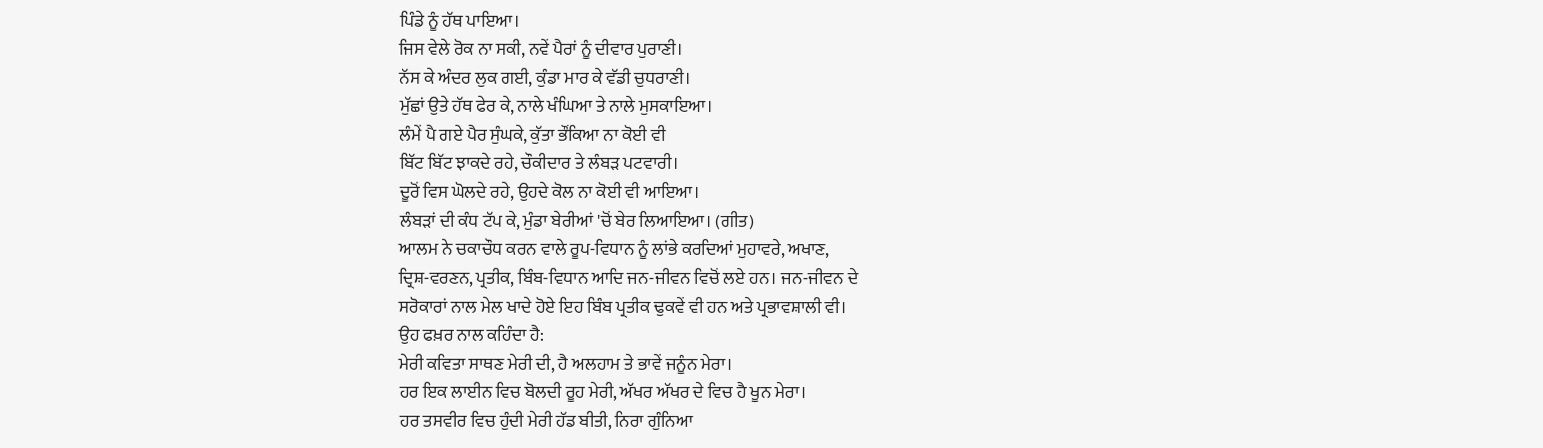ਪਿੰਡੇ ਨੂੰ ਹੱਥ ਪਾਇਆ।
ਜਿਸ ਵੇਲੇ ਰੋਕ ਨਾ ਸਕੀ, ਨਵੇਂ ਪੈਰਾਂ ਨੂੰ ਦੀਵਾਰ ਪੁਰਾਣੀ।
ਨੱਸ ਕੇ ਅੰਦਰ ਲੁਕ ਗਈ, ਕੁੰਡਾ ਮਾਰ ਕੇ ਵੱਡੀ ਚੁਧਰਾਣੀ।
ਮੁੱਛਾਂ ਉਤੇ ਹੱਥ ਫੇਰ ਕੇ, ਨਾਲੇ ਖੰਘਿਆ ਤੇ ਨਾਲੇ ਮੁਸਕਾਇਆ।
ਲੰਮੇਂ ਪੈ ਗਏ ਪੈਰ ਸੁੰਘਕੇ, ਕੁੱਤਾ ਭੌਂਕਿਆ ਨਾ ਕੋਈ ਵੀ
ਬਿੱਟ ਬਿੱਟ ਝਾਕਦੇ ਰਹੇ, ਚੌਕੀਦਾਰ ਤੇ ਲੰਬੜ ਪਟਵਾਰੀ।
ਦੂਰੋਂ ਵਿਸ ਘੋਲਦੇ ਰਹੇ, ਉਹਦੇ ਕੋਲ ਨਾ ਕੋਈ ਵੀ ਆਇਆ।
ਲੰਬੜਾਂ ਦੀ ਕੰਧ ਟੱਪ ਕੇ, ਮੁੰਡਾ ਬੇਰੀਆਂ 'ਚੋਂ ਬੇਰ ਲਿਆਇਆ। (ਗੀਤ)
ਆਲਮ ਨੇ ਚਕਾਚੌਧ ਕਰਨ ਵਾਲੇ ਰੂਪ-ਵਿਧਾਨ ਨੂੰ ਲਾਂਭੇ ਕਰਦਿਆਂ ਮੁਹਾਵਰੇ, ਅਖਾਣ,
ਦ੍ਰਿਸ਼-ਵਰਣਨ, ਪ੍ਰਤੀਕ, ਬਿੰਬ-ਵਿਧਾਨ ਆਦਿ ਜਨ-ਜੀਵਨ ਵਿਚੋਂ ਲਏ ਹਨ। ਜਨ-ਜੀਵਨ ਦੇ
ਸਰੋਕਾਰਾਂ ਨਾਲ ਮੇਲ ਖਾਦੇ ਹੋਏ ਇਹ ਬਿੰਬ ਪ੍ਰਤੀਕ ਢੁਕਵੇਂ ਵੀ ਹਨ ਅਤੇ ਪ੍ਰਭਾਵਸ਼ਾਲੀ ਵੀ।
ਉਹ ਫਖ਼ਰ ਨਾਲ ਕਹਿੰਦਾ ਹੈ:
ਮੇਰੀ ਕਵਿਤਾ ਸਾਥਣ ਮੇਰੀ ਦੀ, ਹੈ ਅਲਹਾਮ ਤੇ ਭਾਵੇਂ ਜਨੂੰਨ ਮੇਰਾ।
ਹਰ ਇਕ ਲਾਈਨ ਵਿਚ ਬੋਲਦੀ ਰੂਹ ਮੇਰੀ, ਅੱਖਰ ਅੱਖਰ ਦੇ ਵਿਚ ਹੈ ਖੂਨ ਮੇਰਾ।
ਹਰ ਤਸਵੀਰ ਵਿਚ ਹੁੰਦੀ ਮੇਰੀ ਹੱਡ ਬੀਤੀ, ਨਿਰਾ ਗੁੰਨਿਆ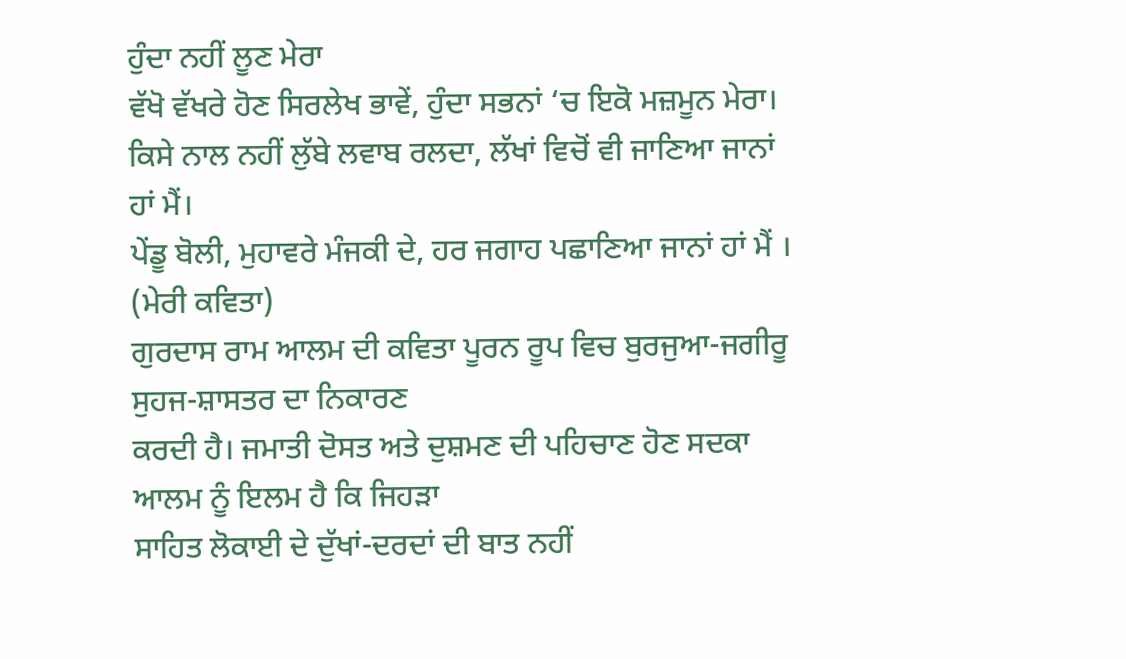ਹੁੰਦਾ ਨਹੀਂ ਲੂਣ ਮੇਰਾ
ਵੱਖੋ ਵੱਖਰੇ ਹੋਣ ਸਿਰਲੇਖ ਭਾਵੇਂ, ਹੁੰਦਾ ਸਭਨਾਂ ‘ਚ ਇਕੋ ਮਜ਼ਮੂਨ ਮੇਰਾ।
ਕਿਸੇ ਨਾਲ ਨਹੀਂ ਲੁੱਬੇ ਲਵਾਬ ਰਲਦਾ, ਲੱਖਾਂ ਵਿਚੋਂ ਵੀ ਜਾਣਿਆ ਜਾਨਾਂ ਹਾਂ ਮੈਂ।
ਪੇਂਡੂ ਬੋਲੀ, ਮੁਹਾਵਰੇ ਮੰਜਕੀ ਦੇ, ਹਰ ਜਗਾਹ ਪਛਾਣਿਆ ਜਾਨਾਂ ਹਾਂ ਮੈਂ । (ਮੇਰੀ ਕਵਿਤਾ)
ਗੁਰਦਾਸ ਰਾਮ ਆਲਮ ਦੀ ਕਵਿਤਾ ਪੂਰਨ ਰੂਪ ਵਿਚ ਬੁਰਜੁਆ-ਜਗੀਰੂ ਸੁਹਜ-ਸ਼ਾਸਤਰ ਦਾ ਨਿਕਾਰਣ
ਕਰਦੀ ਹੈ। ਜਮਾਤੀ ਦੋਸਤ ਅਤੇ ਦੁਸ਼ਮਣ ਦੀ ਪਹਿਚਾਣ ਹੋਣ ਸਦਕਾ ਆਲਮ ਨੂੰ ਇਲਮ ਹੈ ਕਿ ਜਿਹੜਾ
ਸਾਹਿਤ ਲੋਕਾਈ ਦੇ ਦੁੱਖਾਂ-ਦਰਦਾਂ ਦੀ ਬਾਤ ਨਹੀਂ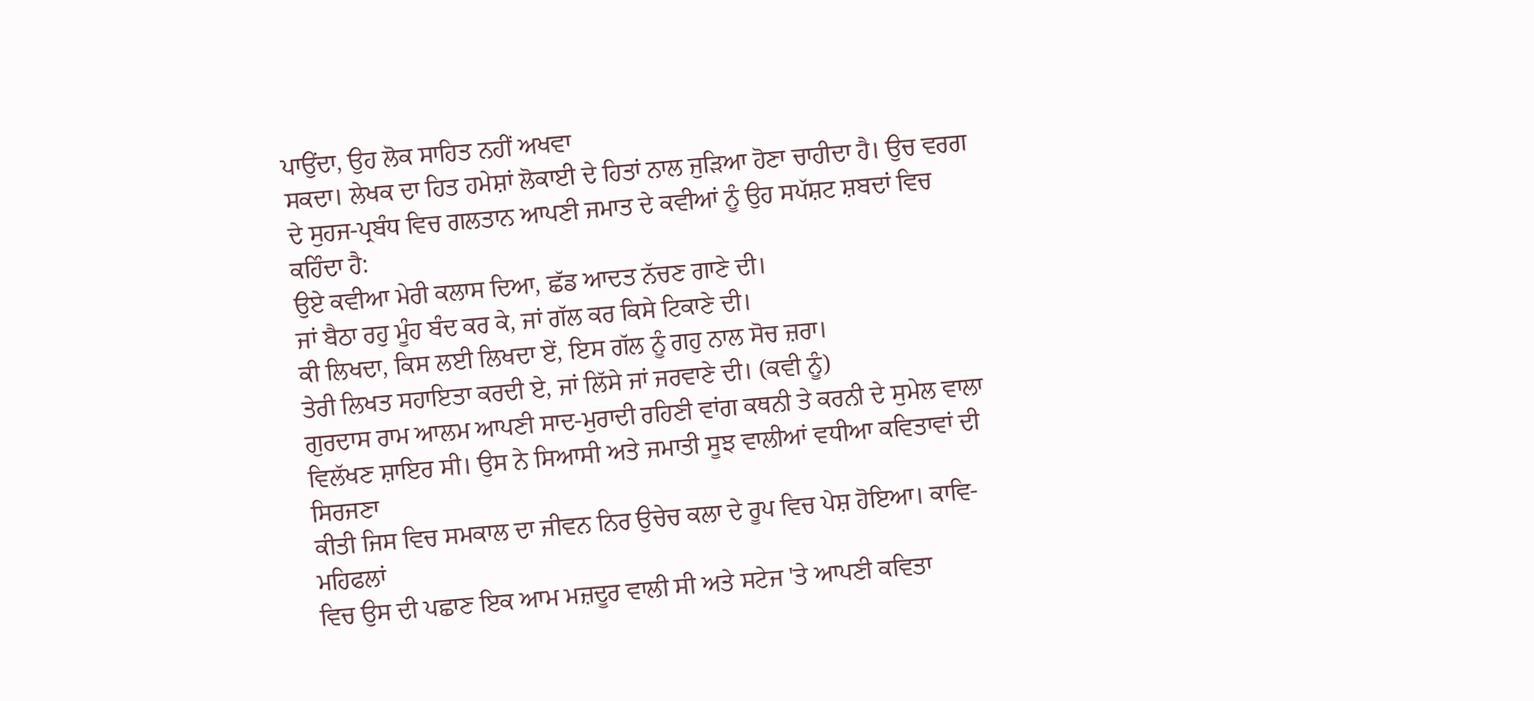ਪਾਉਂਦਾ, ਉਹ ਲੋਕ ਸਾਹਿਤ ਨਹੀਂ ਅਖਵਾ
ਸਕਦਾ। ਲੇਖਕ ਦਾ ਹਿਤ ਹਮੇਸ਼ਾਂ ਲੋਕਾਈ ਦੇ ਹਿਤਾਂ ਨਾਲ ਜੁੜਿਆ ਹੋਣਾ ਚਾਹੀਦਾ ਹੈ। ਉਚ ਵਰਗ
ਦੇ ਸੁਹਜ-ਪ੍ਰਬੰਧ ਵਿਚ ਗਲਤਾਨ ਆਪਣੀ ਜਮਾਤ ਦੇ ਕਵੀਆਂ ਨੂੰ ਉਹ ਸਪੱਸ਼ਟ ਸ਼ਬਦਾਂ ਵਿਚ
ਕਹਿੰਦਾ ਹੈ:
ਉਏ ਕਵੀਆ ਮੇਰੀ ਕਲਾਸ ਦਿਆ, ਛੱਡ ਆਦਤ ਨੱਚਣ ਗਾਣੇ ਦੀ।
ਜਾਂ ਬੈਠਾ ਰਹੁ ਮੂੰਹ ਬੰਦ ਕਰ ਕੇ, ਜਾਂ ਗੱਲ ਕਰ ਕਿਸੇ ਟਿਕਾਣੇ ਦੀ।
ਕੀ ਲਿਖਦਾ, ਕਿਸ ਲਈ ਲਿਖਦਾ ਏਂ, ਇਸ ਗੱਲ ਨੂੰ ਗਹੁ ਨਾਲ ਸੋਚ ਜ਼ਰਾ।
ਤੇਰੀ ਲਿਖਤ ਸਹਾਇਤਾ ਕਰਦੀ ਏ, ਜਾਂ ਲਿੱਸੇ ਜਾਂ ਜਰਵਾਣੇ ਦੀ। (ਕਵੀ ਨੂੰ)
ਗੁਰਦਾਸ ਰਾਮ ਆਲਮ ਆਪਣੀ ਸਾਦ-ਮੁਰਾਦੀ ਰਹਿਣੀ ਵਾਂਗ ਕਥਨੀ ਤੇ ਕਰਨੀ ਦੇ ਸੁਮੇਲ ਵਾਲਾ
ਵਿਲੱਖਣ ਸ਼ਾਇਰ ਸੀ। ਉਸ ਨੇ ਸਿਆਸੀ ਅਤੇ ਜਮਾਤੀ ਸੂਝ ਵਾਲੀਆਂ ਵਧੀਆ ਕਵਿਤਾਵਾਂ ਦੀ ਸਿਰਜਣਾ
ਕੀਤੀ ਜਿਸ ਵਿਚ ਸਮਕਾਲ ਦਾ ਜੀਵਨ ਨਿਰ ਉਚੇਚ ਕਲਾ ਦੇ ਰੂਪ ਵਿਚ ਪੇਸ਼ ਹੋਇਆ। ਕਾਵਿ-ਮਹਿਫਲਾਂ
ਵਿਚ ਉਸ ਦੀ ਪਛਾਣ ਇਕ ਆਮ ਮਜ਼ਦੂਰ ਵਾਲੀ ਸੀ ਅਤੇ ਸਟੇਜ 'ਤੇ ਆਪਣੀ ਕਵਿਤਾ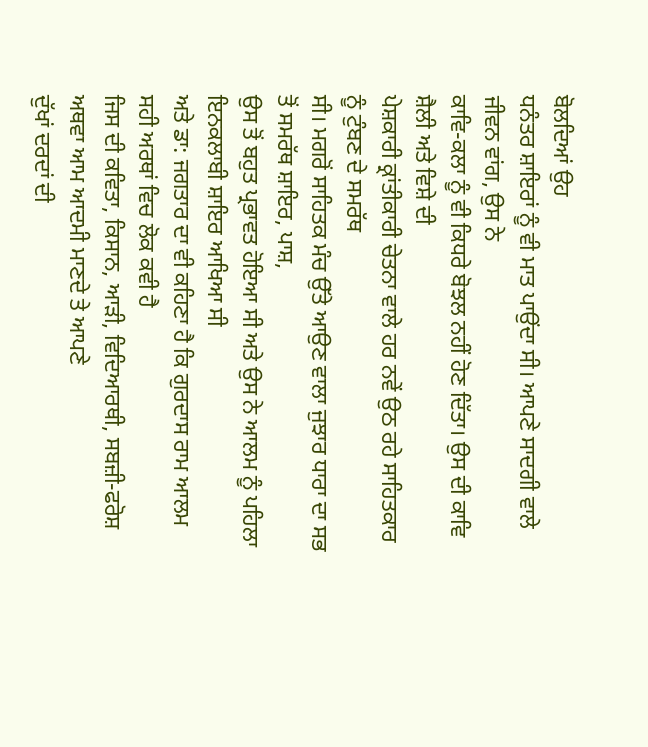ਬੋਲਦਿਆਂ ਉਹ
ਧਨੰਤਰ ਸ਼ਾਇਰਾਂ ਨੂੰ ਵੀ ਮਾਤ ਪਾਉਂਦਾ ਸੀ। ਆਪਣੇ ਸਾਦਗੀ ਵਾਲੇ ਜੀਵਨ ਵਾਂਗ, ਉਸ ਨੇ
ਕਾਵਿ-ਕਲਾ ਨੂੰ ਵੀ ਕਿਧਰੇ ਬੋਝਲ ਨਹੀਂ ਹੋਣ ਦਿੱਤਾ। ਉਸ ਦੀ ਕਾਵਿ ਸ਼ੈਲੀ ਅਤੇ ਵਿਸ਼ੇ ਦੀ
ਪੇਸ਼ਕਾਰੀ ਕ੍ਰਾਂਤੀਕਾਰੀ ਚੇਤਨਾ ਵਾਲੇ ਹਰ ਨਵੇਂ ਉਠ ਰਹੇ ਸਾਹਿਤਕਾਰ ਨੂੰ ਟੁੰਬਣ ਦੇ ਸਮਰੱਥ
ਸੀ। ਮਗਰੋਂ ਸਾਹਿਤਕ ਮੰਚ ਉੱਤੇ ਆਉਣ ਵਾਲਾ ਜੁਝਾਰ ਧਾਰਾ ਦਾ ਸਭ ਤੋਂ ਸਮਰੱਥ ਸ਼ਾਇਰ, ਪਾਸ਼,
ਉਸ ਤੋਂ ਬਹੁਤ ਪ੍ਰਭਾਵਤ ਹੋਇਆ ਸੀ ਅਤੇ ਉਸ ਨੇ ਆਲਮ ਨੂੰ ਪਹਿਲਾ ਇਨਕਲਾਬੀ ਸ਼ਾਇਰ ਆਖਿਆ ਸੀ
ਅਤੇ ਡਾ: ਜਗਤਾਰ ਦਾ ਵੀ ਕਹਿਣਾ ਹੈ ਕਿ ਗੁਰਦਾਸ ਰਾਮ ਆਲਮ ਸਹੀ ਅਰਥਾਂ ਵਿਚ ਲੋਕ ਕਵੀ ਹੈ
ਜਿਸ ਦੀ ਕਵਿਤਾ, ਕਿਸਾਨ, ਆੜੀ, ਵਿਦਿਆਰਥੀ, ਸਬਜ਼ੀ-ਫਰੋਸ਼ ਅਥਵਾ ਆਮ ਆਦਮੀ ਮਾਣਦੇ ਤੇ ਆਪਣੇ
ਦੁੱਖਾਂ ਦਰਦਾਂ ਦੀ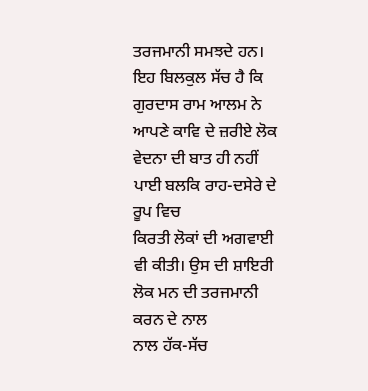ਤਰਜਮਾਨੀ ਸਮਝਦੇ ਹਨ। ਇਹ ਬਿਲਕੁਲ ਸੱਚ ਹੈ ਕਿ ਗੁਰਦਾਸ ਰਾਮ ਆਲਮ ਨੇ
ਆਪਣੇ ਕਾਵਿ ਦੇ ਜ਼ਰੀਏ ਲੋਕ ਵੇਦਨਾ ਦੀ ਬਾਤ ਹੀ ਨਹੀਂ ਪਾਈ ਬਲਕਿ ਰਾਹ-ਦਸੇਰੇ ਦੇ ਰੂਪ ਵਿਚ
ਕਿਰਤੀ ਲੋਕਾਂ ਦੀ ਅਗਵਾਈ ਵੀ ਕੀਤੀ। ਉਸ ਦੀ ਸ਼ਾਇਰੀ ਲੋਕ ਮਨ ਦੀ ਤਰਜਮਾਨੀ ਕਰਨ ਦੇ ਨਾਲ
ਨਾਲ ਹੱਕ-ਸੱਚ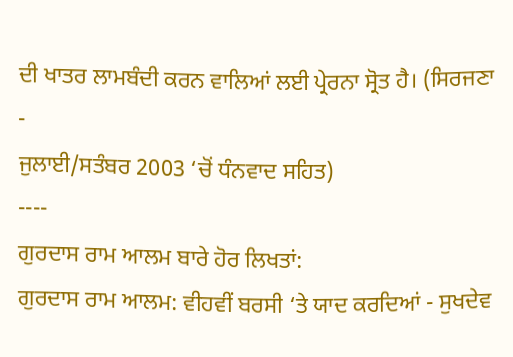ਦੀ ਖਾਤਰ ਲਾਮਬੰਦੀ ਕਰਨ ਵਾਲਿਆਂ ਲਈ ਪ੍ਰੇਰਨਾ ਸ੍ਰੋਤ ਹੈ। (ਸਿਰਜਣਾ -
ਜੁਲਾਈ/ਸਤੰਬਰ 2003 ‘ਚੋਂ ਧੰਨਵਾਦ ਸਹਿਤ)
----
ਗੁਰਦਾਸ ਰਾਮ ਆਲਮ ਬਾਰੇ ਹੋਰ ਲਿਖਤਾਂ:
ਗੁਰਦਾਸ ਰਾਮ ਆਲਮ: ਵੀਹਵੀਂ ਬਰਸੀ ‘ਤੇ ਯਾਦ ਕਰਦਿਆਂ - ਸੁਖਦੇਵ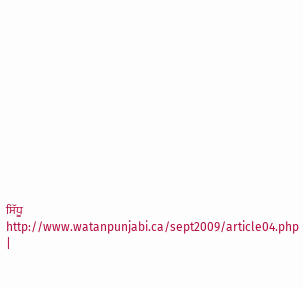ਸਿੱਧੂ
http://www.watanpunjabi.ca/sept2009/article04.php
|